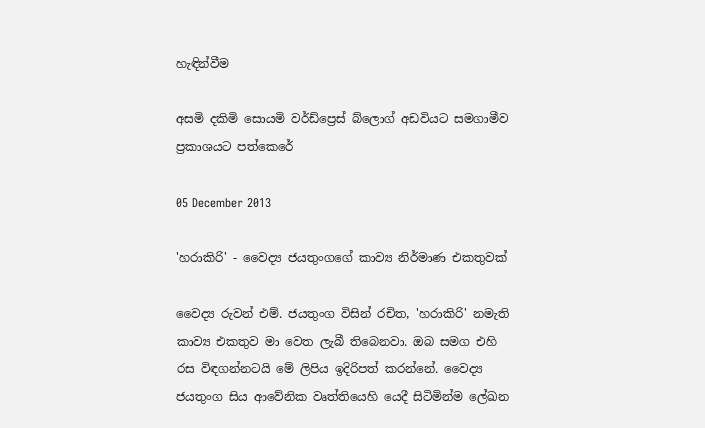හැඳින්වීම

අසමි දකිමි සොයමි වර්ඩ්ප්‍රෙස් බ්ලොග් අඩවියට සමගාමීව ප්‍රකාශයට පත්කෙරේ

05 December 2013

'හරාකිරි' - වෛද්‍ය ජයතුංගගේ කාව්‍ය නිර්මාණ එකතුවක්

වෛද්‍ය රුවන් එම්. ජයතුංග විසින් රචිත, 'හරාකිරි' නමැති කාව්‍ය එකතුව මා වෙත ලැබී තිබෙනවා. ඔබ සමග එහි රස විඳගන්නටයි මේ ලිපිය ඉදිරිපත් කරන්නේ. වෛද්‍ය ජයතුංග සිය ආවේනික වෘත්තියෙහි යෙදී සිටිමින්ම ලේඛන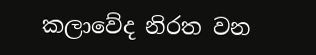කලාවේද නිරත වන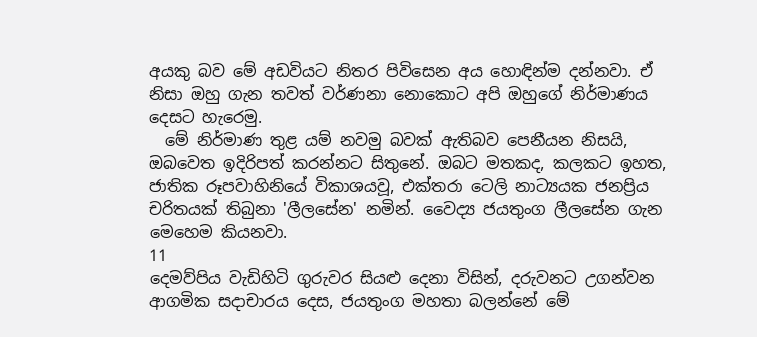අයකු බව මේ අඩවියට නිතර පිවිසෙන අය හොඳින්ම දන්නවා. ඒ නිසා ඔහු ගැන තවත් වර්ණනා නොකොට අපි ඔහුගේ නිර්මාණය දෙසට හැරෙමු.
  මේ නිර්මාණ තුළ යම් නවමු බවක් ඇතිබව පෙනීයන නිසයි, ඔබවෙත ඉදිරිපත් කරන්නට සිතුනේ. ඔබට මතකද, කලකට ඉහත, ජාතික රූපවාහිනියේ විකාශයවූ, එක්තරා ටෙලි නාට්‍යයක ජනප්‍රිය චරිතයක් තිබුනා 'ලීලසේන' නමින්. වෛද්‍ය ජයතුංග ලීලසේන ගැන මෙහෙම කියනවා.
11
දෙමව්පිය වැඩිහිටි ගුරුවර සියළු දෙනා විසින්, දරුවනට උගන්වන ආගමික සදාචාරය දෙස, ජයතුංග මහතා බලන්නේ මේ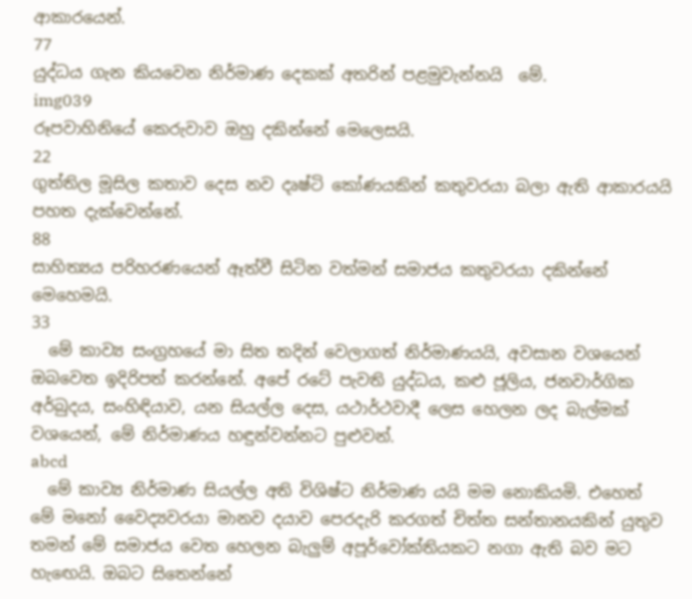ආකාරයෙන්.
77
යුද්ධය ගැන කියවෙන නිර්මාණ දෙකක් අතරින් පළමුවැන්නයි  මේ.
img039
රූපවාහිනියේ කෙරුවාව ඔහු දකින්නේ මෙලෙසයි.
22
ගුත්තිල මූසිල කතාව දෙස නව දෘෂ්ටි කෝණයකින් කතුවරයා බලා ඇති ආකාරයයි පහත දැක්වෙන්නේ.
88
සාහිත්‍යය පරිහරණයෙන් ඈත්වී සිටින වත්මන් සමාජය කතුවරයා දකින්නේ මෙහෙමයි.
33
  මේ කාව්‍ය සංග්‍රහයේ මා සිත තදින් වෙලාගත් නිර්මාණයයි, අවසාන වශයෙන් ඔබවෙත ඉදිරිපත් කරන්නේ. අපේ රටේ පැවති යුද්ධය, කළු ජූලිය, ජනවාර්ගික අර්බුදය, සංහිඳියාව, යන සියල්ල දෙස, යථාර්ථවාදී ලෙස හෙලන ලද බැල්මක් වශයෙන්, මේ නිර්මාණය හඳුන්වන්නට පුළුවන්.
abcd
  මේ කාව්‍ය නිර්මාණ සියල්ල අති විශිෂ්ට නිර්මාණ යයි මම නොකියමි. එහෙත් මේ මනෝ වෛද්‍යවරයා මානව දයාව පෙරදැරි කරගත් චිත්ත සන්තානයකින් යුතුව තමන් මේ සමාජය වෙත හෙලන බැලුම් අපූර්වෝක්තියකට නගා ඇති බව මට හැඟෙයි. ඔබට සිතෙන්නේ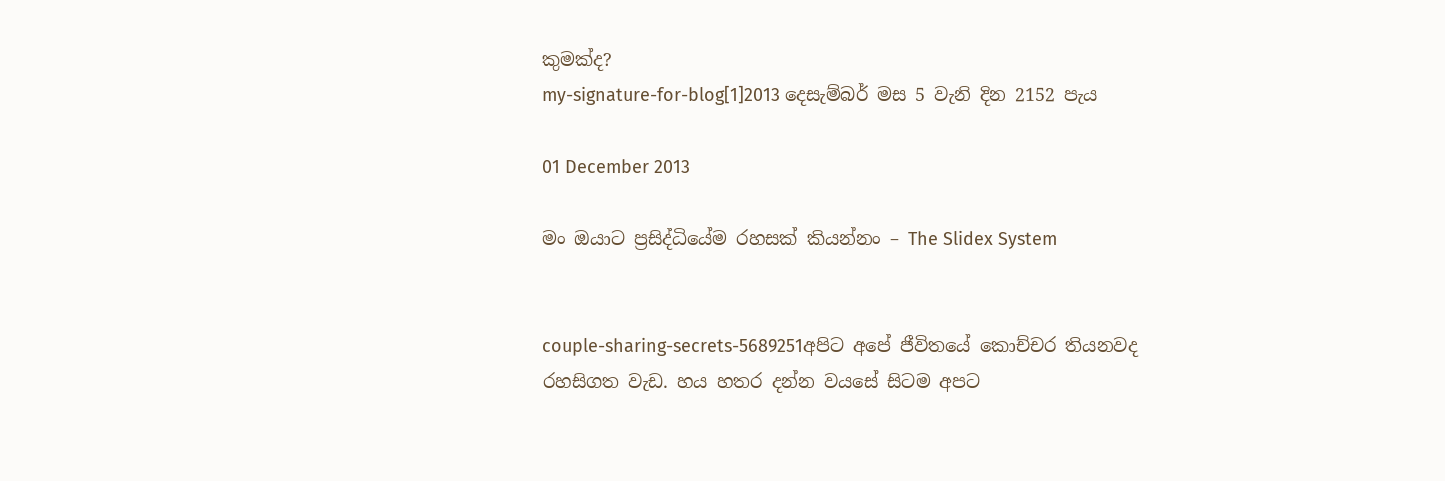කුමක්ද?
my-signature-for-blog[1]2013 දෙසැම්බර් මස 5 වැනි දින 2152 පැය

01 December 2013

මං ඔයාට ප්‍රසිද්ධියේම රහසක් කියන්නං – The Slidex System


couple-sharing-secrets-5689251අපිට අපේ ජීවිතයේ කොච්චර තියනවද රහසිගත වැඩ. හය හතර දන්න වයසේ සිටම අපට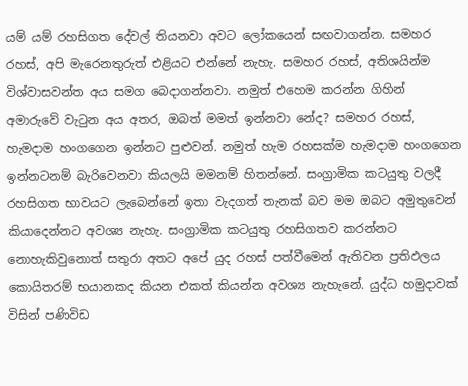යම් යම් රහසිගත දේවල් තියනවා අවට ලෝකයෙන් සඟවාගන්න. සමහර රහස්, අපි මැරෙනතුරුත් එළියට එන්නේ නැහැ. සමහර රහස්, අතිශයින්ම විශ්වාසවන්ත අය සමග බෙදාගන්නවා. නමුත් එහෙම කරන්න ගිහින් අමාරුවේ වැටුන අය අතර, ඔබත් මමත් ඉන්නවා නේද? සමහර රහස්, හැමදාම හංගගෙන ඉන්නට පුළුවන්. නමුත් හැම රහසක්ම හැමදාම හංගගෙන ඉන්නටනම් බැරිවෙනවා කියලයි මමනම් හිතන්නේ. සංග්‍රාමික කටයුතු වලදී රහසිගත භාවයට ලැබෙන්නේ ඉතා වැදගත් තැනක් බව මම ඔබට අමුතුවෙන් කියාදෙන්නට අවශ්‍ය නැහැ. සංග්‍රාමික කටයුතු රහසිගතව කරන්නට නොහැකිවුනොත් සතුරා අතට අපේ යුද රහස් පත්වීමෙන් ඇතිවන ප්‍රතිඵලය කොයිතරම් භයානකද කියන එකත් කියන්න අවශ්‍ය නැහැනේ. යුද්ධ හමුදාවක් විසින් පණිවිඩ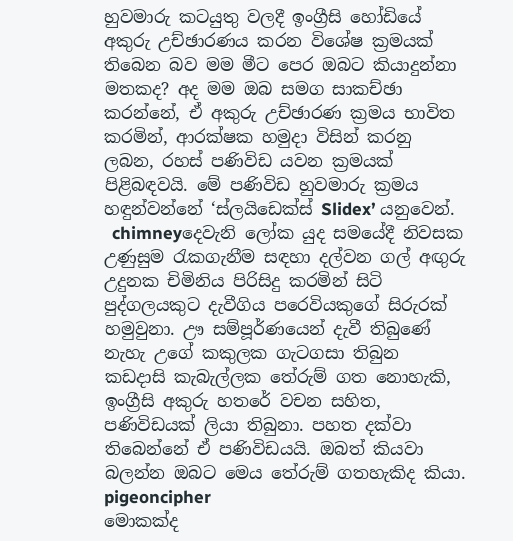හුවමාරු කටයුතු වලදී ඉංග්‍රීසි හෝඩියේ අකුරු උච්ඡාරණය කරන විශේෂ ක්‍රමයක් තිබෙන බව මම මීට පෙර ඔබට කියාදුන්නා මතකද? අද මම ඔබ සමග සාකච්ඡා කරන්නේ, ඒ අකුරු උච්ඡාරණ ක්‍රමය භාවිත කරමින්, ආරක්ෂක හමුදා විසින් කරනු ලබන, රහස් පණිවිඩ යවන ක්‍රමයක් පිළිබඳවයි. මේ පණිවිඩ හුවමාරු ක්‍රමය හඳුන්වන්නේ ‘ස්ලයිඩෙක්ස් Slidex’ යනුවෙන්.
  chimneyදෙවැනි ලෝක යුද සමයේදී නිවසක උණුසුම රැකගැනීම සඳහා දල්වන ගල් අඟුරු උදුනක චිමිනිය පිරිසිදු කරමින් සිටි පුද්ගලයකුට දැවීගිය පරෙවියකුගේ සිරුරක් හමුවුනා. ඌ සම්පූර්ණයෙන් දැවී තිබුණේ නැහැ උගේ කකුලක ගැටගසා තිබුන කඩදාසි කැබැල්ලක තේරුම් ගත නොහැකි, ඉංග්‍රීසි අකුරු හතරේ වචන සහිත, පණිවිඩයක් ලියා තිබුනා. පහත දක්වා තිබෙන්නේ ඒ පණිවිඩයයි. ඔබත් කියවා බලන්න ඔබට මෙය තේරුම් ගතහැකිද කියා.
pigeoncipher
මොකක්ද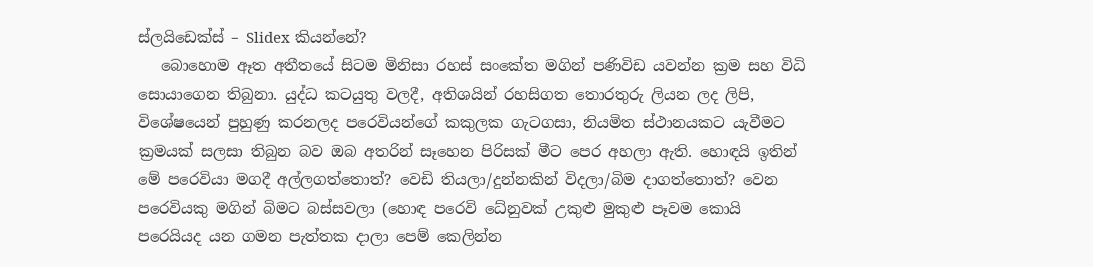ස්ලයිඩෙක්ස් – Slidex කියන්නේ?
   බොහොම ඈත අතීතයේ සිටම මිනිසා රහස් සංකේත මගින් පණිවිඩ යවන්න ක්‍රම සහ විධි සොයාගෙන තිබුනා. යුද්ධ කටයුතු වලදී, අතිශයින් රහසිගත තොරතුරු ලියන ලද ලිපි, විශේෂයෙන් පුහුණු කරනලද පරෙවියන්ගේ කකුලක ගැටගසා, නියමිත ස්ථානයකට යැවීමට ක්‍රමයක් සලසා තිබුන බව ඔබ අතරින් සෑහෙන පිරිසක් මීට පෙර අහලා ඇති. හොඳයි ඉතින් මේ පරෙවියා මගදී අල්ලගත්තොත්? වෙඩි තියලා/දුන්නකින් විදලා/බිම දාගත්තොත්? වෙන පරෙවියකු මගින් බිමට බස්සවලා (හොඳ පරෙවි ධේනුවක් උකුළු මුකුළු පෑවම කොයි පරෙයියද යන ගමන පැත්තක දාලා පෙම් කෙලින්න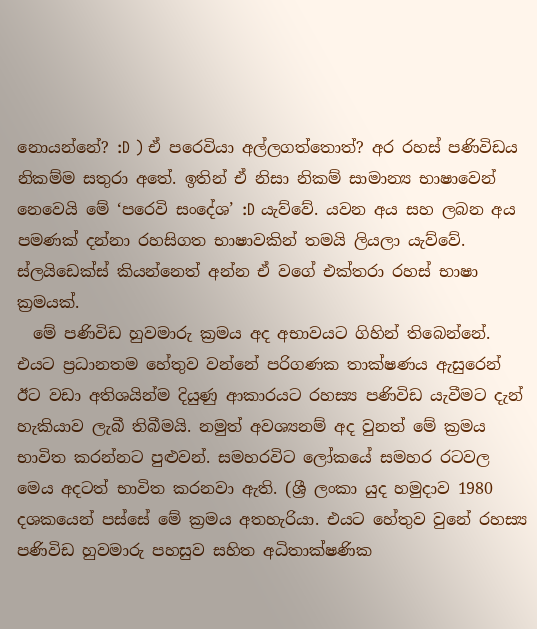නොයන්නේ? :D ) ඒ පරෙවියා අල්ලගත්තොත්? අර රහස් පණිවිඩය නිකම්ම සතුරා අතේ. ඉතින් ඒ නිසා නිකම් සාමාන්‍ය භාෂාවෙන් නෙවෙයි මේ ‘පරෙවි සංදේශ’ :D යැව්වේ. යවන අය සහ ලබන අය පමණක් දන්නා රහසිගත භාෂාවකින් තමයි ලියලා යැව්වේ. ස්ලයිඩෙක්ස් කියන්නෙත් අන්න ඒ වගේ එක්තරා රහස් භාෂා ක්‍රමයක්.
  මේ පණිවිඩ හුවමාරු ක්‍රමය අද අභාවයට ගිහින් තිබෙන්නේ. එයට ප්‍රධානතම හේතුව වන්නේ පරිගණක තාක්ෂණය ඇසුරෙන් ඊට වඩා අතිශයින්ම දියුණු ආකාරයට රහස්‍ය පණිවිඩ යැවීමට දැන් හැකියාව ලැබී තිබීමයි. නමුත් අවශ්‍යනම් අද වුනත් මේ ක්‍රමය භාවිත කරන්නට පුළුවන්. සමහරවිට ලෝකයේ සමහර රටවල මෙය අදටත් භාවිත කරනවා ඇති. (ශ්‍රී ලංකා යුද හමුදාව 1980 දශකයෙන් පස්සේ මේ ක්‍රමය අතහැරියා. එයට හේතුව වුනේ රහස්‍ය පණිවිඩ හුවමාරු පහසුව සහිත අධිතාක්ෂණික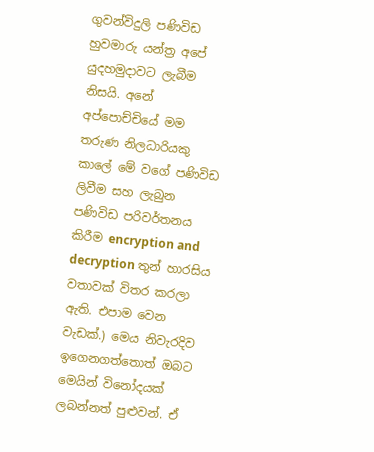ගුවන්විදුලි පණිවිඩ හුවමාරු යන්ත්‍ර අපේ යුදහමුදාවට ලැබීම නිසයි. අනේ අප්පොච්චියේ මම තරුණ නිලධාරියකු කාලේ මේ වගේ පණිවිඩ ලිවීම සහ ලැබුන පණිවිඩ පරිවර්තනය කිරීම encryption and decryption තුන් හාරසිය වතාවක් විතර කරලා ඇති. එපාම වෙන වැඩක්.) මෙය නිවැරදිව ඉගෙනගත්තොත් ඔබට මෙයින් විනෝදයක් ලබන්නත් පුළුවන්. ඒ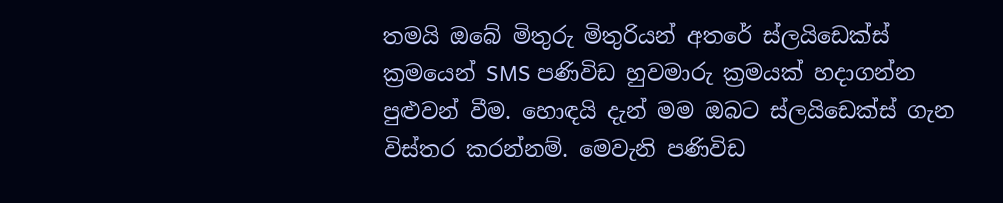තමයි ඔබේ මිතුරු මිතුරියන් අතරේ ස්ලයිඩෙක්ස් ක්‍රමයෙන් SMS පණිවිඩ හුවමාරු ක්‍රමයක් හදාගන්න පුළුවන් වීම. හොඳයි දැන් මම ඔබට ස්ලයිඩෙක්ස් ගැන විස්තර කරන්නම්. මෙවැනි පණිවිඩ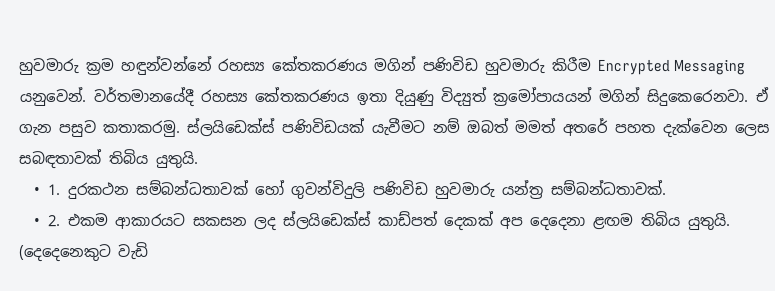හුවමාරු ක්‍රම හඳුන්වන්නේ රහස්‍ය කේතකරණය මගින් පණිවිඩ හුවමාරු කිරීම Encrypted Messaging යනුවෙන්. වර්තමානයේදී රහස්‍ය කේතකරණය ඉතා දියුණු විද්‍යුත් ක්‍රමෝපායයන් මගින් සිදුකෙරෙනවා. ඒ ගැන පසුව කතාකරමු. ස්ලයිඩෙක්ස් පණිවිඩයක් යැවීමට නම් ඔබත් මමත් අතරේ පහත දැක්වෙන ලෙස සබඳතාවක් තිබිය යුතුයි.
  • 1. දුරකථන සම්බන්ධතාවක් හෝ ගුවන්විදුලි පණිවිඩ හුවමාරු යන්ත්‍ර සම්බන්ධතාවක්.
  • 2. එකම ආකාරයට සකසන ලද ස්ලයිඩෙක්ස් කාඩ්පත් දෙකක් අප දෙදෙනා ළඟම තිබිය යුතුයි. (දෙදෙනෙකුට වැඩි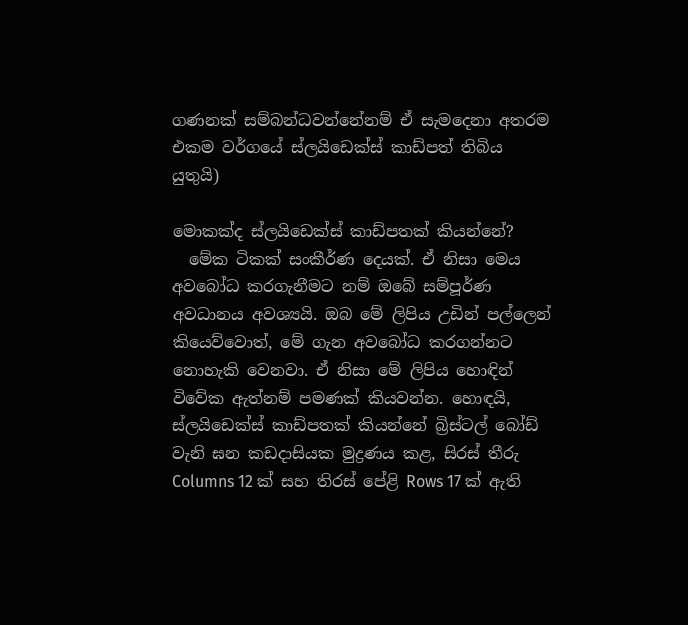ගණනක් සම්බන්ධවන්නේනම් ඒ සැමදෙනා අතරම එකම වර්ගයේ ස්ලයිඩෙක්ස් කාඩ්පත් තිබිය යුතුයි)

මොකක්ද ස්ලයිඩෙක්ස් කාඩ්පතක් කියන්නේ?
  මේක ටිකක් සංකීර්ණ දෙයක්. ඒ නිසා මෙය අවබෝධ කරගැනීමට නම් ඔබේ සම්පූර්ණ අවධානය අවශ්‍යයි. ඔබ මේ ලිපිය උඩින් පල්ලෙන් කියෙව්වොත්, මේ ගැන අවබෝධ කරගන්නට නොහැකි වෙනවා. ඒ නිසා මේ ලිපිය හොඳින් විවේක ඇත්නම් පමණක් කියවන්න. හොඳයි, ස්ලයිඩෙක්ස් කාඩ්පතක් කියන්නේ බ්‍රිස්ටල් බෝඩ් වැනි ඝන කඩදාසියක මුද්‍රණය කළ, සිරස් තීරු  Columns 12 ක් සහ තිරස් පේළි Rows 17 ක් ඇති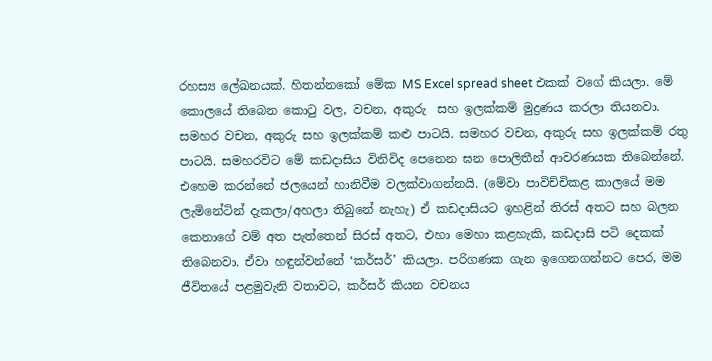රහස්‍ය ලේඛනයක්. හිතන්නකෝ මේක MS Excel spread sheet එකක් වගේ කියලා. මේ කොලයේ තිබෙන කොටු වල, වචන, අකුරු  සහ ඉලක්කම් මුද්‍රණය කරලා තියනවා. සමහර වචන, අකුරු සහ ඉලක්කම් කළු පාටයි. සමහර වචන, අකුරු සහ ඉලක්කම් රතු පාටයි. සමහරවිට මේ කඩදාසිය විනිවිද පෙනෙන ඝන පොලිතීන් ආවරණයක තිබෙන්නේ. එහෙම කරන්නේ ජලයෙන් හානිවීම වලක්වාගන්නයි. (මේවා පාවිච්චිකළ කාලයේ මම ලැමිනේටින් දැකලා/අහලා තිබුනේ නැහැ) ඒ කඩදාසියට ඉහළින් තිරස් අතට සහ බලන කෙනාගේ වම් අත පැත්තෙන් සිරස් අතට, එහා මෙහා කළහැකි, කඩදාසි පටි දෙකක් තිබෙනවා. ඒවා හඳුන්වන්නේ ‘කර්සර්’ කියලා. පරිගණක ගැන ඉගෙනගන්නට පෙර, මම ජීවිතයේ පළමුවැනි වතාවට, කර්සර් කියන වචනය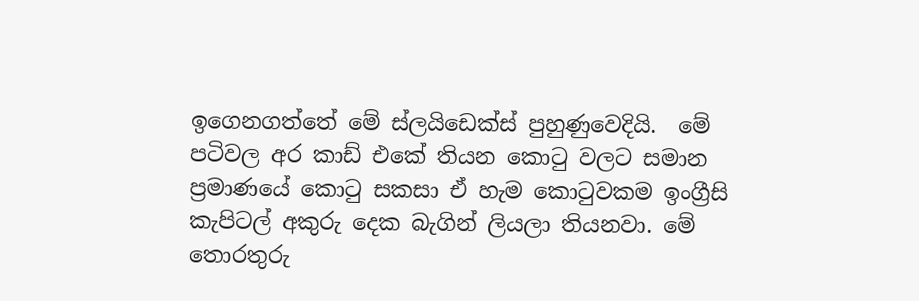ඉගෙනගත්තේ මේ ස්ලයිඩෙක්ස් පුහුණුවෙදියි.  මේ පටිවල අර කාඩ් එකේ තියන කොටු වලට සමාන ප්‍රමාණයේ කොටු සකසා ඒ හැම කොටුවකම ඉංග්‍රීසි කැපිටල් අකුරු දෙක බැගින් ලියලා තියනවා. මේ තොරතුරු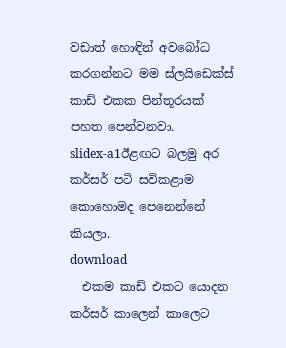වඩාත් හොඳින් අවබෝධ කරගන්නට මම ස්ලයිඩෙක්ස් කාඩ් එකක පින්තූරයක් පහත පෙන්වනවා.
slidex-a1ඊළඟට බලමු අර කර්සර් පටි සවිකළාම කොහොමද පෙනෙන්නේ කියලා.
download
  එකම කාඩ් එකට යොදන කර්සර් කාලෙන් කාලෙට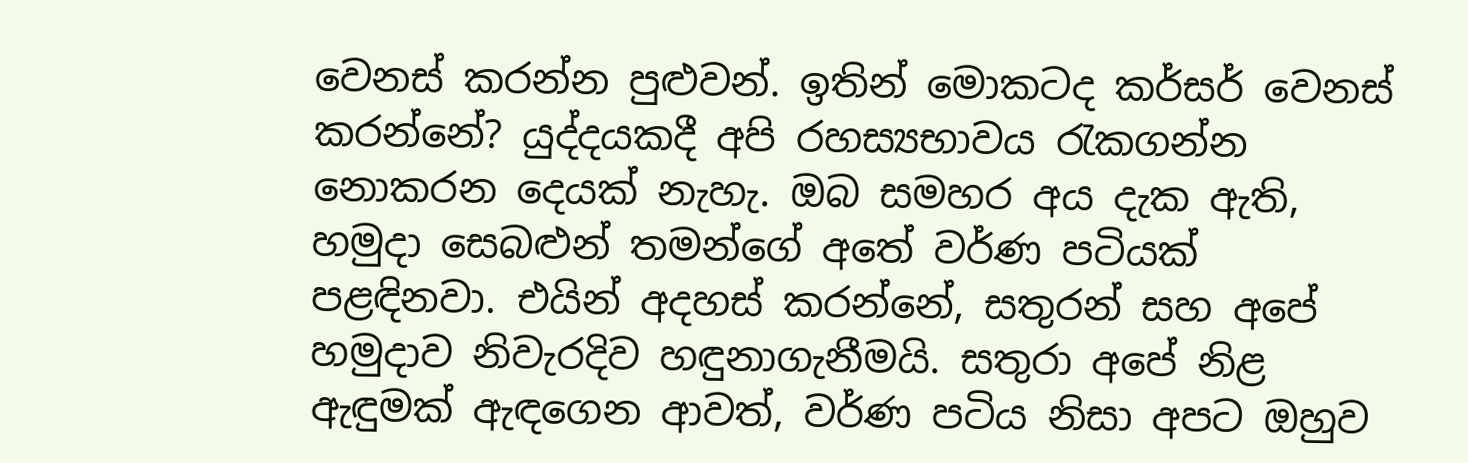වෙනස් කරන්න පුළුවන්. ඉතින් මොකටද කර්සර් වෙනස් කරන්නේ? යුද්දයකදී අපි රහස්‍යභාවය රැකගන්න නොකරන දෙයක් නැහැ. ඔබ සමහර අය දැක ඇති, හමුදා සෙබළුන් තමන්ගේ අතේ වර්ණ පටියක් පළඳිනවා. එයින් අදහස් කරන්නේ, සතුරන් සහ අපේ හමුදාව නිවැරදිව හඳුනාගැනීමයි. සතුරා අපේ නිළ ඇඳුමක් ඇඳගෙන ආවත්, වර්ණ පටිය නිසා අපට ඔහුව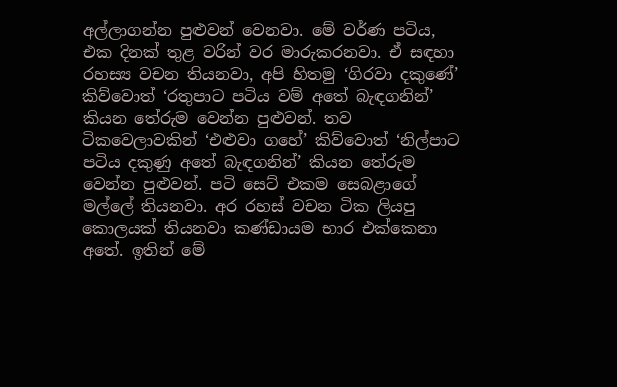අල්ලාගන්න පුළුවන් වෙනවා. මේ වර්ණ පටිය, එක දිනක් තුළ වරින් වර මාරුකරනවා. ඒ සඳහා රහස්‍ය වචන තියනවා, අපි හිතමු ‘ගිරවා දකුණේ’ කිව්වොත් ‘රතුපාට පටිය වම් අතේ බැඳගනින්’ කියන තේරුම වෙන්න පුළුවන්. තව ටිකවෙලාවකින් ‘එළුවා ගහේ’ කිව්වොත් ‘නිල්පාට පටිය දකුණු අතේ බැඳගනින්’ කියන තේරුම වෙන්න පුළුවන්. පටි සෙට් එකම සෙබළාගේ මල්ලේ තියනවා. අර රහස් වචන ටික ලියපු කොලයක් තියනවා කණ්ඩායම භාර එක්කෙනා අතේ. ඉතින් මේ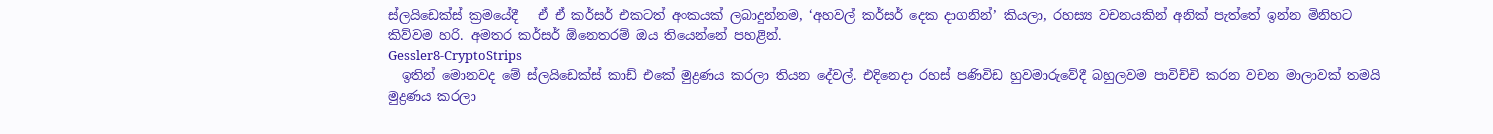ස්ලයිඩෙක්ස් ක්‍රමයේදී   ඒ ඒ කර්සර් එකටත් අංකයක් ලබාදුන්නම, ‘අහවල් කර්සර් දෙක දාගනින්’ කියලා, රහස්‍ය වචනයකින් අනික් පැත්තේ ඉන්න මිනිහට කිව්වම හරි. අමතර කර්සර් ඕනෙතරම් ඔය තියෙන්නේ පහළින්.
Gessler8-CryptoStrips
  ඉතින් මොනවද මේ ස්ලයිඩෙක්ස් කාඩ් එකේ මුද්‍රණය කරලා තියන දේවල්. එදිනෙදා රහස් පණිවිඩ හුවමාරුවේදී බහුලවම පාවිච්චි කරන වචන මාලාවක් තමයි මුද්‍රණය කරලා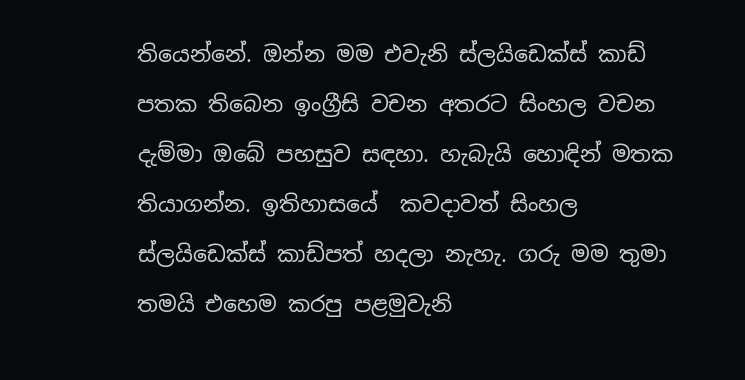තියෙන්නේ. ඔන්න මම එවැනි ස්ලයිඩෙක්ස් කාඩ් පතක තිබෙන ඉංග්‍රීසි වචන අතරට සිංහල වචන දැම්මා ඔබේ පහසුව සඳහා. හැබැයි හොඳින් මතක තියාගන්න. ඉතිහාසයේ  කවදාවත් සිංහල ස්ලයිඩෙක්ස් කාඩ්පත් හදලා නැහැ. ගරු මම තුමා තමයි එහෙම කරපු පළමුවැනි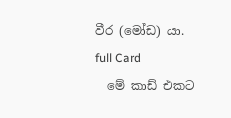වීර (මෝඩ) යා.
full Card
  මේ කාඩ් එකට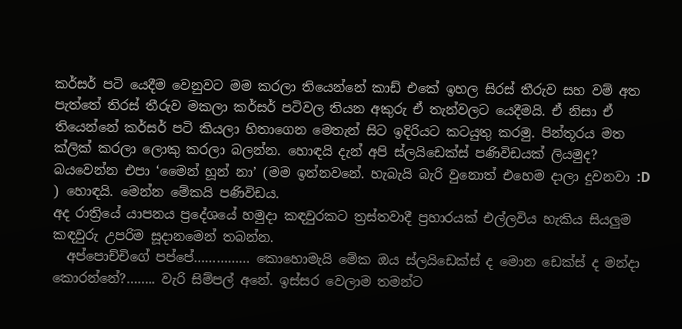කර්සර් පටි යෙදීම වෙනුවට මම කරලා තියෙන්නේ කාඩ් එකේ ඉහල සිරස් තීරුව සහ වම් අත පැත්තේ තිරස් තීරුව මකලා කර්සර් පටිවල තියන අකුරු ඒ තැන්වලට යෙදීමයි. ඒ නිසා ඒ තියෙන්නේ කර්සර් පටි කියලා හිතාගෙන මෙතැන් සිට ඉදිරියට කටයුතු කරමු. පින්තූරය මත ක්ලික් කරලා ලොකු කරලා බලන්න. හොඳයි දැන් අපි ස්ලයිඩෙක්ස් පණිවිඩයක් ලියමුද? බයවෙන්න එපා ‘මෛන් හූන් නා’ (මම ඉන්නවනේ. හැබැයි බැරි වුනොත් එහෙම දාලා දුවනවා :D ) හොඳයි. මෙන්න මේකයි පණිවිඩය.
අද රාත්‍රියේ යාපනය ප්‍රදේශයේ හමුදා කඳවුරකට ත්‍රස්තවාදී ප්‍රහාරයක් එල්ලවිය හැකිය සියලුම කඳවුරු උපරිම සූදානමෙන් තබන්න.
  අප්පොච්චිගේ පප්පේ…………… කොහොමැයි මේක ඔය ස්ලයිඩෙක්ස් ද මොන ඩෙක්ස් ද මන්දා කොරන්නේ?…….. වැරි සිම්පල් අනේ. ඉස්සර වෙලාම තමන්ට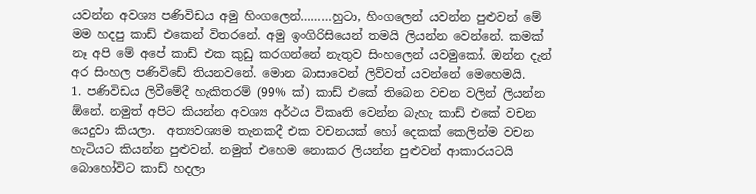යවන්න අවශ්‍ය පණිවිඩය අමු හිංගලෙන්………හුටා, හිංගලෙන් යවන්න පුළුවන් මේ මම හදපු කාඩ් එකෙන් විතරනේ. අමු ඉංගිරිසියෙන් තමයි ලියන්න වෙන්නේ. කමක් නෑ අපි මේ අපේ කාඩ් එක කුඩු කරගන්නේ නැතුව සිංහලෙන් යවමුකෝ. ඔන්න දැන් අර සිංහල පණිවිඩේ තියනවනේ. මොන බාසාවෙන් ලිව්වත් යවන්නේ මෙහෙමයි.
1. පණිවිඩය ලිවීමේදී හැකිතරම් (99% ක්) කාඩ් එකේ තිබෙන වචන වලින් ලියන්න ඕනේ. නමුත් අපිට කියන්න අවශ්‍ය අර්ථය විකෘති වෙන්න බැහැ කාඩ් එකේ වචන යෙදුවා කියලා.  අත්‍යවශ්‍යම තැනකදී එක වචනයක් හෝ දෙකක් කෙලින්ම වචන හැටියට කියන්න පුළුවන්. නමුත් එහෙම නොකර ලියන්න පුළුවන් ආකාරයටයි බොහෝවිට කාඩ් හදලා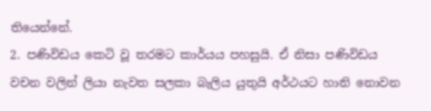තියෙන්නේ.
2. පණිවිඩය කෙටි වූ තරමට කාර්යය පහසුයි. ඒ නිසා පණිවිඩය වචන වලින් ලියා නැවත සලකා බැලිය යුතුයි අර්ථයට හානි නොවන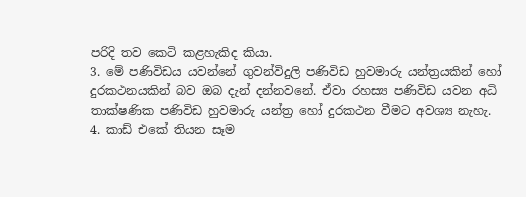පරිදි තව කෙටි කළහැකිද කියා.
3. මේ පණිවිඩය යවන්නේ ගුවන්විදුලි පණිවිඩ හුවමාරු යන්ත්‍රයකින් හෝ දුරකථනයකින් බව ඔබ දැන් දන්නවනේ. ඒවා රහස්‍ය පණිවිඩ යවන අධි තාක්ෂණික පණිවිඩ හුවමාරු යන්ත්‍ර හෝ දුරකථන වීමට අවශ්‍ය නැහැ.
4. කාඩ් එකේ තියන සෑම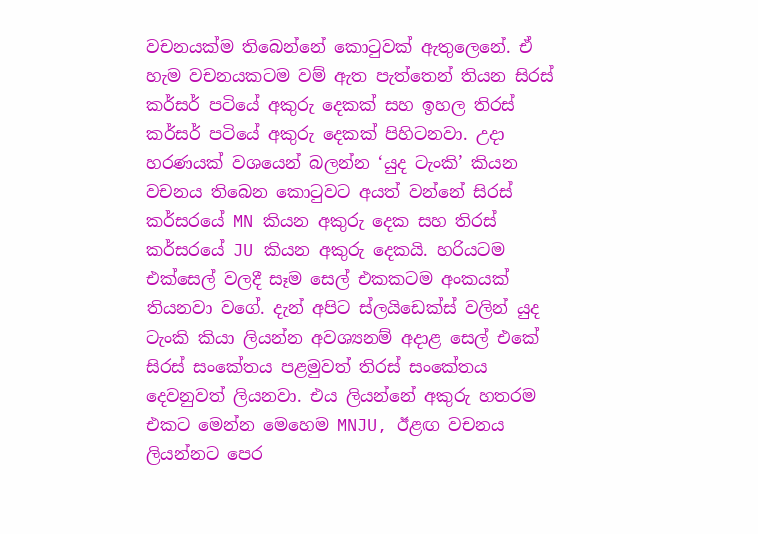වචනයක්ම තිබෙන්නේ කොටුවක් ඇතුලෙනේ. ඒ හැම වචනයකටම වම් ඇත පැත්තෙන් තියන සිරස් කර්සර් පටියේ අකුරු දෙකක් සහ ඉහල තිරස් කර්සර් පටියේ අකුරු දෙකක් පිහිටනවා. උදා හරණයක් වශයෙන් බලන්න ‘යුද ටැංකි’ කියන වචනය තිබෙන කොටුවට අයත් වන්නේ සිරස් කර්සරයේ MN කියන අකුරු දෙක සහ තිරස් කර්සරයේ JU කියන අකුරු දෙකයි. හරියටම එක්සෙල් වලදී සෑම සෙල් එකකටම අංකයක් තියනවා වගේ. දැන් අපිට ස්ලයිඩෙක්ස් වලින් යුද ටැංකි කියා ලියන්න අවශ්‍යනම් අදාළ සෙල් එකේ සිරස් සංකේතය පළමුවත් තිරස් සංකේතය දෙවනුවත් ලියනවා. එය ලියන්නේ අකුරු හතරම එකට මෙන්න මෙහෙම MNJU, ඊළඟ වචනය ලියන්නට පෙර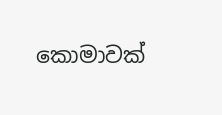කොමාවක්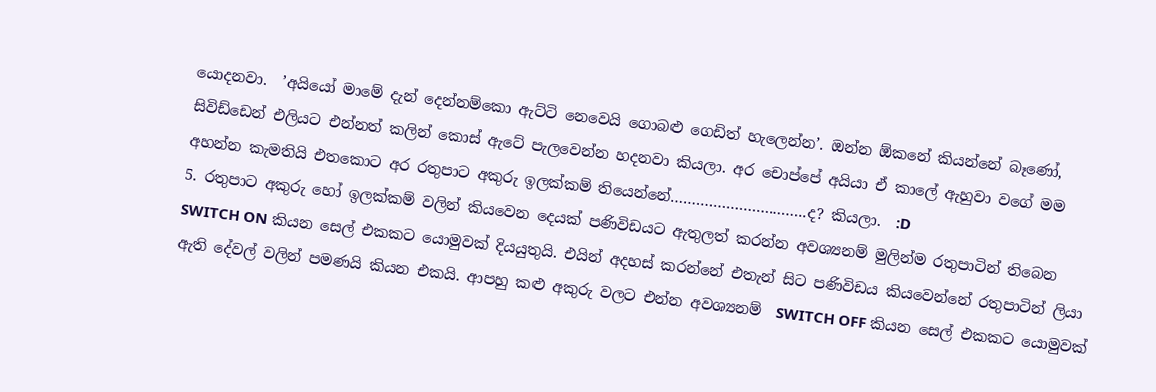යොදනවා.  ’අයියෝ මාමේ දැන් දෙන්නම්කො ඇට්ටි නෙවෙයි ගොබළු ගෙඩිත් හැලෙන්න’. ඔන්න ඕකනේ කියන්නේ බෑණෝ, සිවිඩ්ඩෙන් එලියට එන්නත් කලින් කොස් ඇටේ පැලවෙන්න හදනවා කියලා. අර චොප්පේ අයියා ඒ කාලේ ඇහුවා වගේ මම අහන්න කැමතියි එතකොට අර රතුපාට අකුරු ඉලක්කම් තියෙන්නේ…………………………..ද? කියලා.  :D
5. රතුපාට අකුරු හෝ ඉලක්කම් වලින් කියවෙන දෙයක් පණිවිඩයට ඇතුලත් කරන්න අවශ්‍යනම් මුලින්ම රතුපාටින් තිබෙන SWITCH ON කියන සෙල් එකකට යොමුවක් දියයුතුයි. එයින් අදහස් කරන්නේ එතැන් සිට පණිවිඩය කියවෙන්නේ රතුපාටින් ලියා ඇති දේවල් වලින් පමණයි කියන එකයි. ආපහු කළු අකුරු වලට එන්න අවශ්‍යනම්  SWITCH OFF කියන සෙල් එකකට යොමුවක්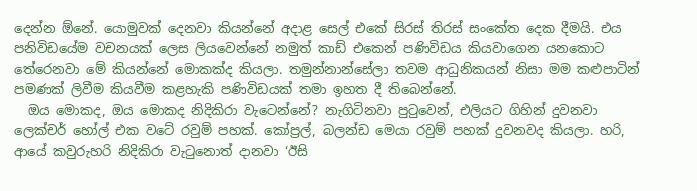දෙන්න ඕනේ. යොමුවක් දෙනවා කියන්නේ අදාළ සෙල් එකේ සිරස් තිරස් සංකේත දෙක දීමයි. එය පනිවිඩයේම වචනයක් ලෙස ලියවෙන්නේ නමුත් කාඩ් එකෙන් පණිවිඩය කියවාගෙන යනකොට තේරෙනවා මේ කියන්නේ මොකක්ද කියලා. තමුන්නාන්සේලා තවම ආධුනිකයන් නිසා මම කළුපාටින් පමණක් ලිවීම කියවීම කළහැකි පණිවිඩයක් තමා ඉහත දී තිබෙන්නේ.
  ඔය මොකද, ඔය මොකද නිදිකිරා වැටෙන්නේ? නැගිටිනවා පුටුවෙන්, එලියට ගිහින් දුවනවා ලෙක්චර් හෝල් එක වටේ රවුම් පහක්. කෝප්‍රල්, බලන්ඩ මෙයා රවුම් පහක් දුවනවද කියලා. හරි, ආයේ කවුරුහරි නිදිකිරා වැටුනොත් දානවා ‘ඊසි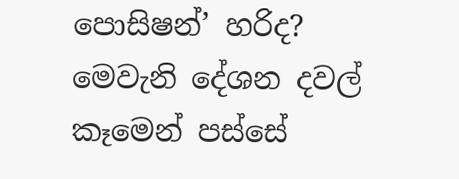පොසිෂන්’ හරිද? මෙවැනි දේශන දවල් කෑමෙන් පස්සේ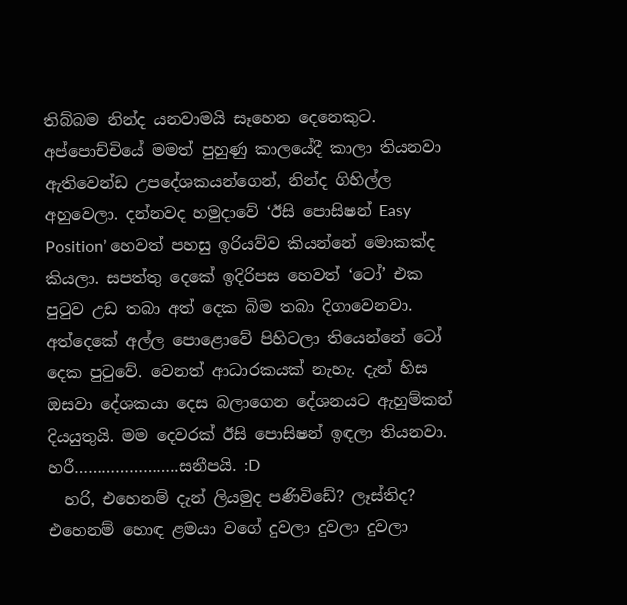තිබ්බම නින්ද යනවාමයි සෑහෙන දෙනෙකුට. අප්පොච්චියේ මමත් පුහුණු කාලයේදී කාලා තියනවා ඇතිවෙන්ඩ උපදේශකයන්ගෙන්, නින්ද ගිහිල්ල අහුවෙලා. දන්නවද හමුදාවේ ‘ඊසි පොසිෂන් Easy Position’ හෙවත් පහසු ඉරියව්ව කියන්නේ මොකක්ද කියලා. සපත්තු දෙකේ ඉදිරිපස හෙවත් ‘ටෝ’ එක පුටුව උඩ තබා අත් දෙක බිම තබා දිගාවෙනවා. අත්දෙකේ අල්ල පොළොවේ පිහිටලා තියෙන්නේ ටෝ දෙක පුටුවේ. වෙනත් ආධාරකයක් නැහැ. දැන් හිස ඔසවා දේශකයා දෙස බලාගෙන දේශනයට ඇහුම්කන් දියයුතුයි. මම දෙවරක් ඊසි පොසිෂන් ඉඳලා තියනවා. හරී…………………..සනීපයි. :D
  හරි, එහෙනම් දැන් ලියමුද පණිවිඩේ? ලෑස්තිද? එහෙනම් හොඳ ළමයා වගේ දුවලා දුවලා දුවලා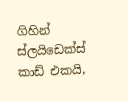ගිහින් ස්ලයිඩෙක්ස් කාඩ් එකයි,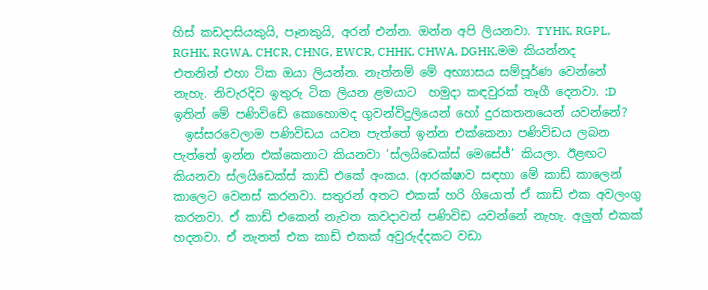හිස් කඩදාසියකුයි, පෑනකුයි, අරන් එන්න. ඔන්න අපි ලියනවා. TYHK, RGPL, RGHK, RGWA, CHCR, CHNG, EWCR, CHHK, CHWA, DGHK,මම කියන්නද එතනින් එහා ටික ඔයා ලියන්න. නැත්නම් මේ අභ්‍යාසය සම්පූර්ණ වෙන්නේ නැහැ. නිවැරදිව ඉතුරු ටික ලියන ළමයාට  හමුදා කඳවුරක් තෑගී දෙනවා. :D
ඉතින් මේ පණිවිඩේ කොහොමද ගුවන්විදුලියෙන් හෝ දුරකතනයෙන් යවන්නේ?
  ඉස්සරවෙලාම පණිවිඩය යවන පැත්තේ ඉන්න එක්කෙනා පණිවිඩය ලබන පැත්තේ ඉන්න එක්කෙනාට කියනවා ‘ස්ලයිඩෙක්ස් මෙසේජ්’ කියලා. ඊළඟට කියනවා ස්ලයිඩෙක්ස් කාඩ් එකේ අංකය. (ආරක්ෂාව සඳහා මේ කාඩ් කාලෙන් කාලෙට වෙනස් කරනවා. සතුරන් අතට එකක් හරි ගියොත් ඒ කාඩ් එක අවලංගු කරනවා. ඒ කාඩ් එකෙන් නැවත කවදාවත් පණිවිඩ යවන්නේ නැහැ. අලුත් එකක් හදනවා. ඒ නැතත් එක කාඩ් එකක් අවුරුද්දකට වඩා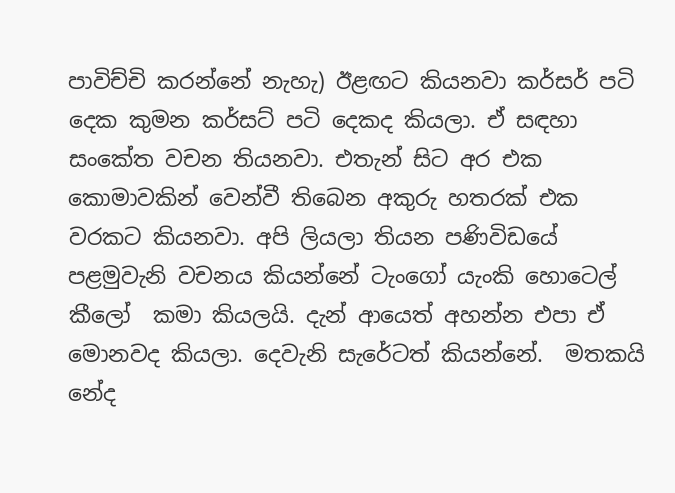පාවිච්චි කරන්නේ නැහැ) ඊළඟට කියනවා කර්සර් පටි දෙක කුමන කර්සට් පටි දෙකද කියලා. ඒ සඳහා සංකේත වචන තියනවා. එතැන් සිට අර එක කොමාවකින් වෙන්වී තිබෙන අකුරු හතරක් එක වරකට කියනවා. අපි ලියලා තියන පණිවිඩයේ පළමුවැනි වචනය කියන්නේ ටැංගෝ යැංකි හොටෙල් කීලෝ  කමා කියලයි. දැන් ආයෙත් අහන්න එපා ඒ මොනවද කියලා. දෙවැනි සැරේටත් කියන්නේ.  මතකයි නේද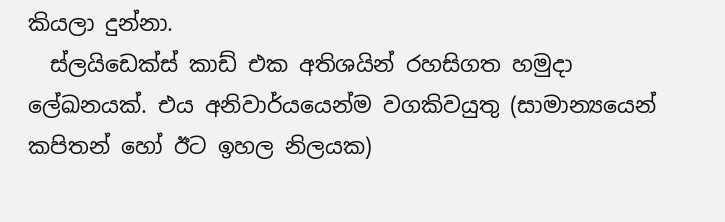කියලා දුන්නා.
  ස්ලයිඩෙක්ස් කාඩ් එක අතිශයින් රහසිගත හමුදා ලේඛනයක්. එය අනිවාර්යයෙන්ම වගකිවයුතු (සාමාන්‍යයෙන් කපිතන් හෝ ඊට ඉහල නිලයක)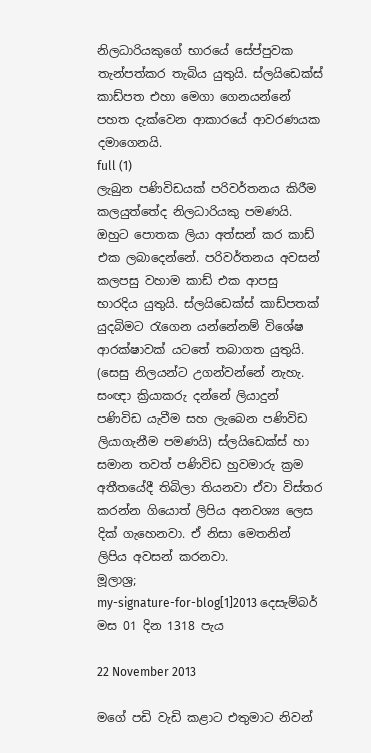නිලධාරියකුගේ භාරයේ සේප්පුවක තැන්පත්කර තැබිය යුතුයි. ස්ලයිඩෙක්ස් කාඩ්පත එහා මෙගා ගෙනයන්නේ පහත දැක්වෙන ආකාරයේ ආවරණයක දමාගෙනයි.
full (1)
ලැබුන පණිවිඩයක් පරිවර්තනය කිරීම කලයුත්තේද නිලධාරියකු පමණයි. ඔහුට පොතක ලියා අත්සන් කර කාඩ් එක ලබාදෙන්නේ. පරිවර්තනය අවසන් කලපසු වහාම කාඩ් එක ආපසු භාරදිය යුතුයි. ස්ලයිඩෙක්ස් කාඩ්පතක් යුදබිමට රැගෙන යන්නේනම් විශේෂ ආරක්ෂාවක් යටතේ තබාගත යුතුයි. (සෙසු නිලයන්ට උගන්වන්නේ නැහැ. සංඥා ක්‍රියාකරු දන්නේ ලියාදුන් පණිවිඩ යැවීම සහ ලැබෙන පණිවිඩ ලියාගැනීම පමණයි) ස්ලයිඩෙක්ස් හා සමාන තවත් පණිවිඩ හුවමාරු ක්‍රම අතීතයේදී තිබිලා තියනවා ඒවා විස්තර කරන්න ගියොත් ලිපිය අනවශ්‍ය ලෙස දික් ගැහෙනවා. ඒ නිසා මෙතනින් ලිපිය අවසන් කරනවා.
මූලාශ්‍ර;
my-signature-for-blog[1]2013 දෙසැම්බර් මස 01 දින 1318 පැය

22 November 2013

මගේ පඩි වැඩි කළාට එතුමාට නිවන්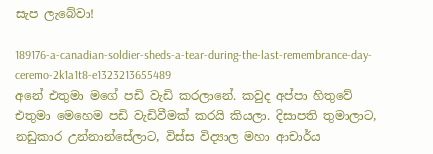සැප ලැබේවා!

189176-a-canadian-soldier-sheds-a-tear-during-the-last-remembrance-day-ceremo-2k1a1t8-e1323213655489                                               අනේ එතුමා මගේ පඩි වැඩි කරලානේ. කවුද අප්පා හිතුවේ එතුමා මෙහෙම පඩි වැඩිවීමක් කරයි කියලා. දිසාපති තුමාලාට, නඩුකාර උන්නාන්සේලාට, විස්ස විද්‍යාල මහා ආචාර්ය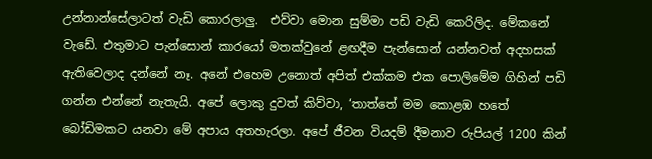උන්නාන්සේලාටත් වැඩි කොරලාලු.  එව්වා මොන සුම්මා පඩි වැඩි කෙරිලිද. මේකනේ වැඩේ. එතුමාට පැන්සොන් කාරයෝ මතක්වුනේ ළඟදීම පැන්සොන් යන්නවත් අදහසක් ඇතිවෙලාද දන්නේ නෑ. අනේ එහෙම උනොත් අපිත් එක්කම එක පොලිමේම ගිහින් පඩි ගන්න එන්නේ නැතැයි. අපේ ලොකු දුවත් කිව්වා, ‘තාත්තේ මම කොළඹ හතේ බෝඩිමකට යනවා මේ අපාය අතහැරලා. අපේ ජීවන වියදම් දීමනාව රුපියල් 1200 කින්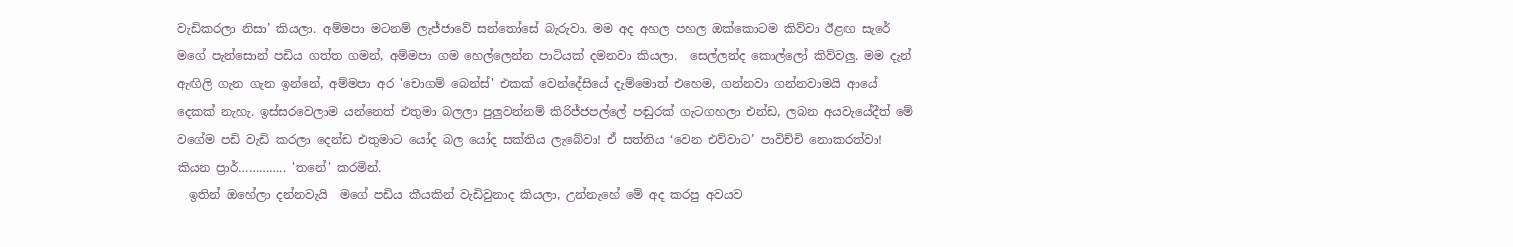වැඩිකරලා නිසා’ කියලා. අම්මපා මටනම් ලැජ්ජාවේ සන්තෝසේ බැරුවා. මම අද අහල පහල ඔක්කොටම කිව්වා ඊළඟ සැරේ මගේ පැන්සොන් පඩිය ගත්ත ගමන්, අම්මපා ගම හෙල්ලෙන්න පාටියක් දමනවා කියලා.  සෙල්ලන්ද කොල්ලෝ කිව්වලු. මම දැන් ඇඟිලි ගැන ගැන ඉන්නේ, අම්මපා අර 'චොගම් බෙන්ස්' එකක් වෙන්දේසියේ දැම්මොත් එහෙම, ගන්නවා ගන්නවාමයි ආයේ දෙකක් නැහැ. ඉස්සරවෙලාම යන්නෙත් එතුමා බලලා පුලුවන්නම් කිරිජ්ජපල්ලේ පඬුරක් ගැටගහලා එන්ඩ, ලබන අයවැයේදීත් මේ වගේම පඩි වැඩි කරලා දෙන්ඩ එතුමාට යෝද බල යෝද සක්තිය ලැබේවා! ඒ සත්තිය ‘වෙන එව්වාට’ පාවිච්චි නොකරත්වා! කියන ප්‍රාර්………….. 'තනේ' කරමින්.
  ඉතින් ඔහේලා දන්නවැයි  මගේ පඩිය කීයකින් වැඩිවුනාද කියලා, උන්නැහේ මේ අද කරපු අවයව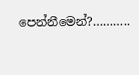පෙන්නීමෙන්?………..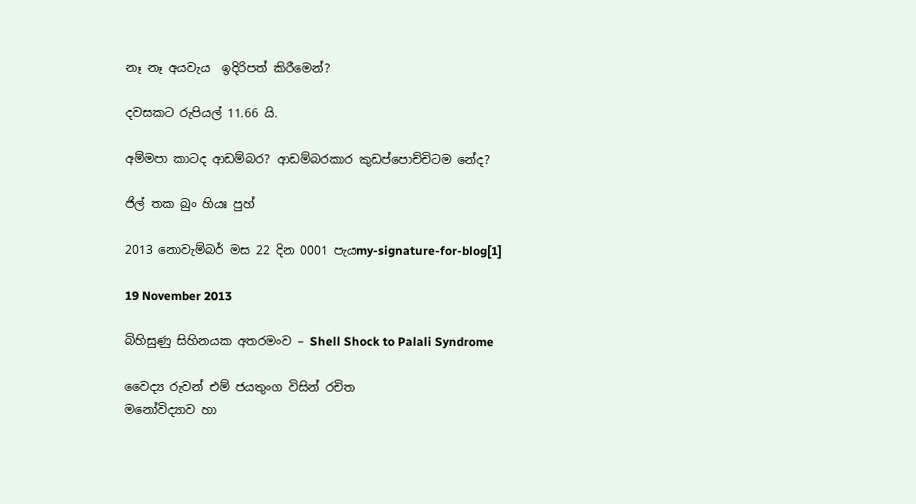නෑ නෑ අයවැය  ඉදිරිපත් කිරීමෙන්?

දවසකට රුපියල් 11.66 යි.

අම්මපා කාටද ආඩම්බර? ආඩම්බරකාර කුඩප්පොච්චිටම නේද?

ජිල් තක බුං හියඃ පුහ්

2013 නොවැම්බර් මස 22 දින 0001 පැයmy-signature-for-blog[1]

19 November 2013

බිහිසුණු සිහිනයක අතරමංව – Shell Shock to Palali Syndrome

වෛද්‍ය රුවන් එම් ජයතුංග විසින් රචිත
මනෝවිද්‍යාව හා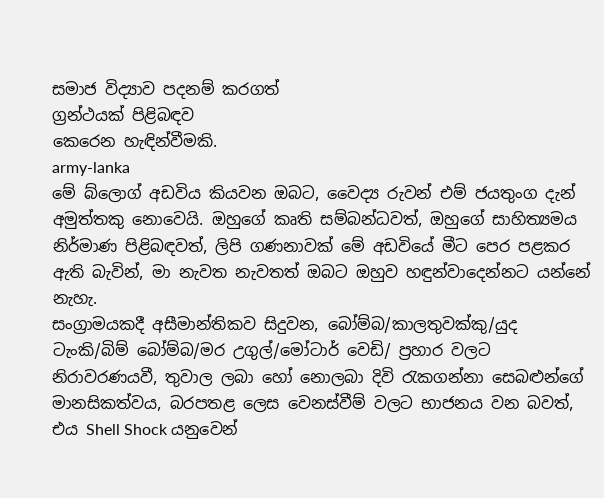සමාජ විද්‍යාව පදනම් කරගත්
ග්‍රන්ථයක් පිළිබඳව
කෙරෙන හැඳින්වීමකි.
army-lanka
මේ බ්ලොග් අඩවිය කියවන ඔබට, වෛද්‍ය රුවන් එම් ජයතුංග දැන් අමුත්තකු නොවෙයි. ඔහුගේ කෘති සම්බන්ධවත්, ඔහුගේ සාහිත්‍යමය නිර්මාණ පිළිබඳවත්, ලිපි ගණනාවක් මේ අඩවියේ මීට පෙර පළකර ඇති බැවින්, මා නැවත නැවතත් ඔබට ඔහුව හඳුන්වාදෙන්නට යන්නේ නැහැ.
සංග්‍රාමයකදී අසීමාන්තිකව සිදුවන, බෝම්බ/කාලතුවක්කු/යුද ටැංකි/බිම් බෝම්බ/මර උගුල්/මෝටාර් වෙඩි/ ප්‍රහාර වලට නිරාවරණයවී, තුවාල ලබා හෝ නොලබා දිවි රැකගන්නා සෙබළුන්ගේ මානසිකත්වය, බරපතළ ලෙස වෙනස්වීම් වලට භාජනය වන බවත්, එය Shell Shock යනුවෙන්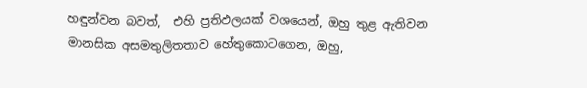හඳුන්වන බවත්,  එහි ප්‍රතිඵලයක් වශයෙන්, ඔහු තුළ ඇතිවන මානසික අසමතුලිතතාව හේතුකොටගෙන, ඔහු,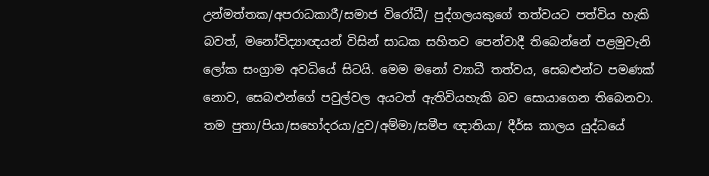උන්මත්තක/අපරාධකාරී/සමාජ විරෝධී/ පුද්ගලයකුගේ තත්වයට පත්විය හැකි බවත්, මනෝවිද්‍යාඥයන් විසින් සාධක සහිතව පෙන්වාදී තිබෙන්නේ පළමුවැනි ලෝක සංග්‍රාම අවධියේ සිටයි. මෙම මනෝ ව්‍යාධී තත්වය, සෙබළුන්ට පමණක් නොව, සෙබළුන්ගේ පවුල්වල අයටත් ඇතිවියහැකි බව සොයාගෙන තිබෙනවා.
තම පුතා/පියා/සහෝදරයා/දුව/අම්මා/සමීප ඥාතියා/ දීර්ඝ කාලය යුද්ධයේ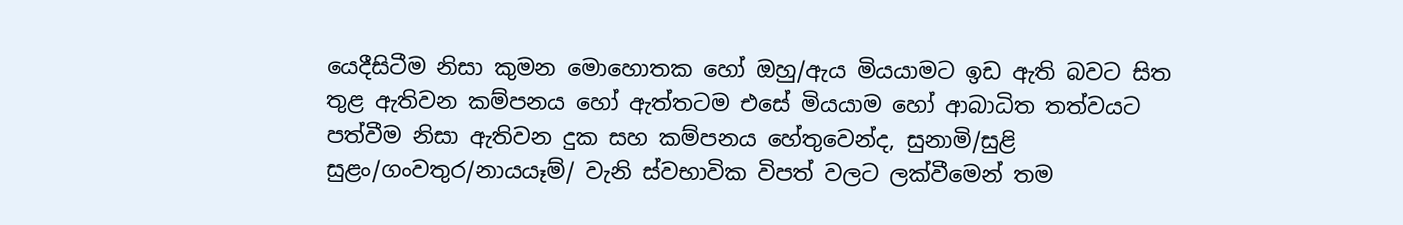යෙදීසිටීම නිසා කුමන මොහොතක හෝ ඔහු/ඇය මියයාමට ඉඩ ඇති බවට සිත තුළ ඇතිවන කම්පනය හෝ ඇත්තටම එසේ මියයාම හෝ ආබාධිත තත්වයට පත්වීම නිසා ඇතිවන දුක සහ කම්පනය හේතුවෙන්ද, සුනාමි/සුළි සුළං/ගංවතුර/නායයෑම්/ වැනි ස්වභාවික විපත් වලට ලක්වීමෙන් තම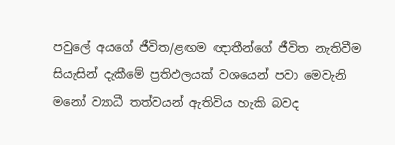පවුලේ අයගේ ජීවිත/ළඟම ඥාතීන්ගේ ජීවිත නැතිවීම සියැසින් දැකීමේ ප්‍රතිඵලයක් වශයෙන් පවා මෙවැනි මනෝ ව්‍යාධී තත්වයන් ඇතිවිය හැකි බවද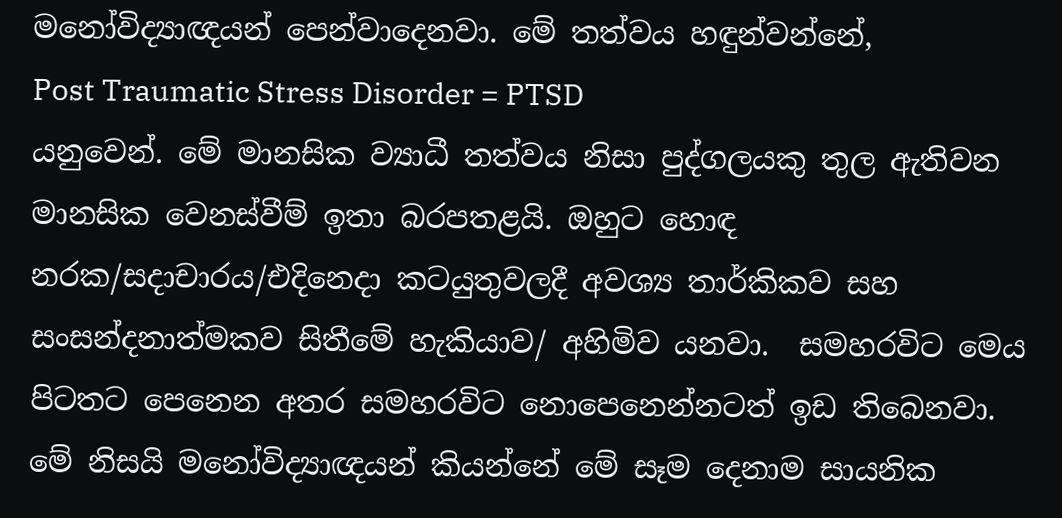මනෝවිද්‍යාඥයන් පෙන්වාදෙනවා. මේ තත්වය හඳුන්වන්නේ,
Post Traumatic Stress Disorder = PTSD
යනුවෙන්. මේ මානසික ව්‍යාධී තත්වය නිසා පුද්ගලයකු තුල ඇතිවන මානසික වෙනස්වීම් ඉතා බරපතළයි. ඔහුට හොඳ නරක/සදාචාරය/එදිනෙදා කටයුතුවලදී අවශ්‍ය තාර්කිකව සහ සංසන්දනාත්මකව සිතීමේ හැකියාව/ අහිමිව යනවා.  සමහරවිට මෙය පිටතට පෙනෙන අතර සමහරවිට නොපෙනෙන්නටත් ඉඩ තිබෙනවා. මේ නිසයි මනෝවිද්‍යාඥයන් කියන්නේ මේ සෑම දෙනාම සායනික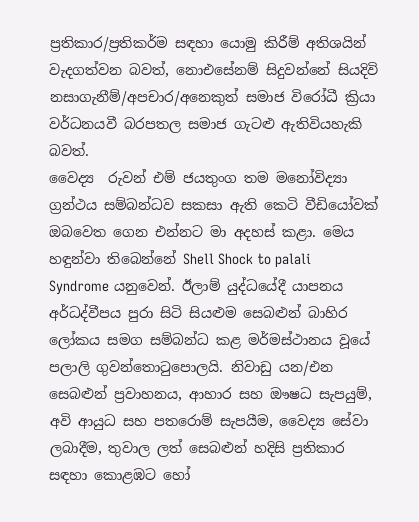ප්‍රතිකාර/ප්‍රතිකර්ම සඳහා යොමු කිරීම් අතිශයින් වැදගත්වන බවත්, නොඑසේනම් සිදුවන්නේ සියදිවි නසාගැනීම්/අපචාර/අනෙකුත් සමාජ විරෝධී ක්‍රියා වර්ධනයවී බරපතල සමාජ ගැටළු ඇතිවියහැකි බවත්.
වෛද්‍ය  රුවන් එම් ජයතුංග තම මනෝවිද්‍යා ග්‍රන්ථය සම්බන්ධව සකසා ඇති කෙටි වීඩියෝවක් ඔබවෙත ගෙන එන්නට මා අදහස් කළා. මෙය හඳුන්වා තිබෙන්නේ Shell Shock to palali Syndrome යනුවෙන්. ඊලාම් යුද්ධයේදී යාපනය අර්ධද්වීපය පුරා සිටි සියළුම සෙබළුන් බාහිර ලෝකය සමග සම්බන්ධ කළ මර්මස්ථානය වූයේ පලාලි ගුවන්තොටුපොලයි. නිවාඩු යන/එන සෙබළුන් ප්‍රවාහනය, ආහාර සහ ඖෂධ සැපයුම්, අවි ආයුධ සහ පතරොම් සැපයීම, වෛද්‍ය සේවා ලබාදීම, තුවාල ලත් සෙබළුන් හදිසි ප්‍රතිකාර සඳහා කොළඹට හෝ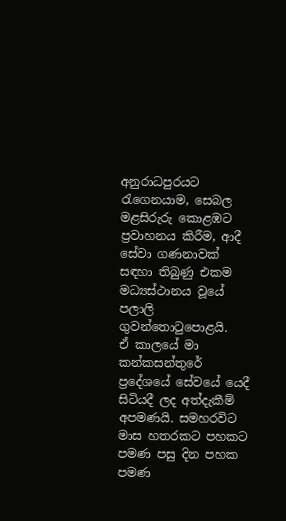අනුරාධපුරයට රැගෙනයාම, සෙබල මළසිරුරු කොළඹට ප්‍රවාහනය කිරීම, ආදී සේවා ගණනාවක් සඳහා තිබුණු එකම මධ්‍යස්ථානය වූයේ පලාලි ගුවන්තොටුපොළයි.
ඒ කාලයේ මා කන්කසන්තුරේ ප්‍රදේශයේ සේවයේ යෙදී සිටියදී ලද අත්දැකීම් අපමණයි. සමහරවිට මාස හතරකට පහකට පමණ පසු දින පහක පමණ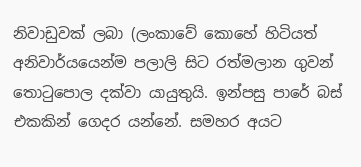නිවාඩුවක් ලබා (ලංකාවේ කොහේ හිටියත් අනිවාර්යයෙන්ම පලාලි සිට රත්මලාන ගුවන් තොටුපොල දක්වා යායුතුයි. ඉන්පසු පාරේ බස් එකකින් ගෙදර යන්නේ. සමහර අයට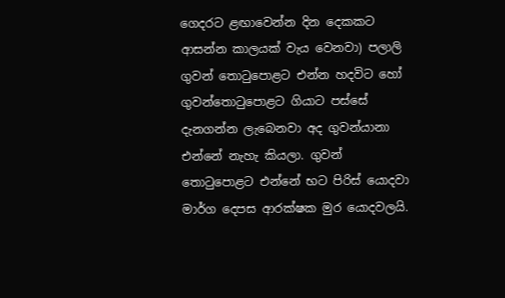ගෙදරට ළඟාවෙන්න දින දෙකකට ආසන්න කාලයක් වැය වෙනවා) පලාලි ගුවන් තොටුපොළට එන්න හදවිට හෝ ගුවන්තොටුපොළට ගියාට පස්සේ දැනගන්න ලැබෙනවා අද ගුවන්යානා එන්නේ නැහැ කියලා. ගුවන් තොටුපොළට එන්නේ භට පිරිස් යොදවා මාර්ග දෙපස ආරක්ෂක මුර යොදවලයි.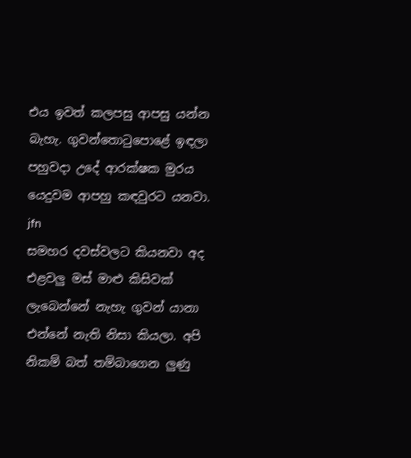එය ඉවත් කලපසු ආපසු යන්න බැහැ. ගුවන්තොටුපොළේ ඉඳලා පහුවදා උදේ ආරක්ෂක මුරය යෙදුවම ආපහු කඳවුරට යනවා.
jfn
සමහර දවස්වලට කියනවා අද එළවලු මස් මාළු කිසිවක් ලැබෙන්නේ නැහැ ගුවන් යානා එන්නේ නැති නිසා කියලා. අපි නිකම් බත් තම්බාගෙන ලුණු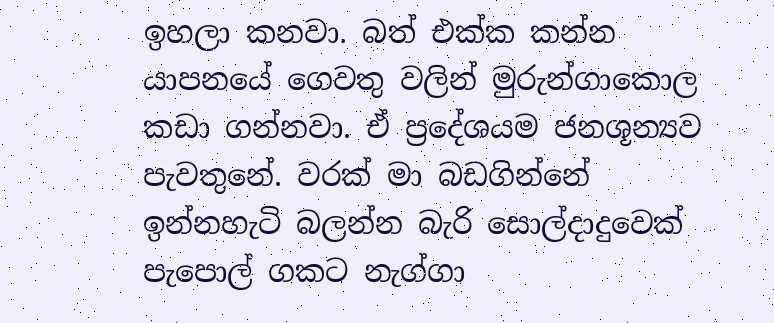ඉහලා කනවා. බත් එක්ක කන්න යාපනයේ ගෙවතු වලින් මුරුන්ගාකොල කඩා ගන්නවා. ඒ ප්‍රදේශයම ජනශූන්‍යව පැවතුනේ. වරක් මා බඩගින්නේ ඉන්නහැටි බලන්න බැරි සොල්දාදුවෙක් පැපොල් ගකට නැග්ගා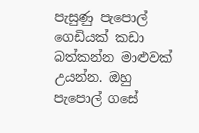පැසුණු පැපොල් ගෙඩියක් කඩා බත්කන්න මාළුවක් උයන්න. ඔහු පැපොල් ගසේ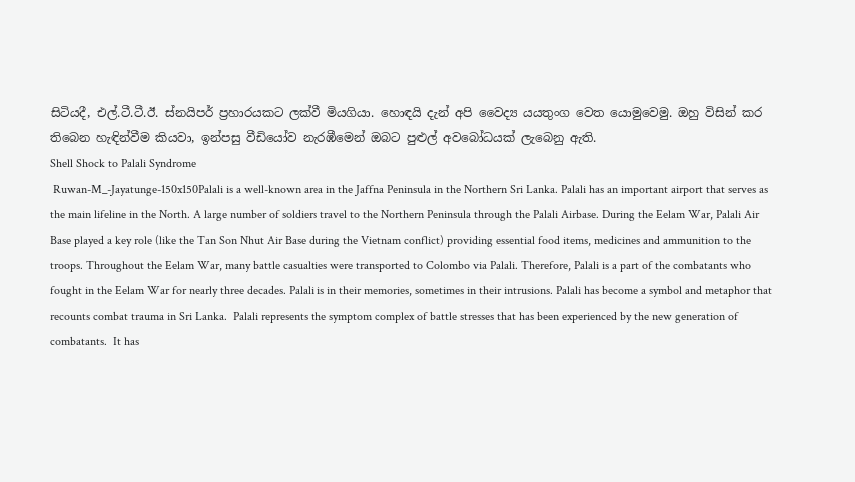සිටියදී, එල්.ටී.ටී.ඊ. ස්නයිපර් ප්‍රහාරයකට ලක්වී මියගියා. හොඳයි දැන් අපි වෛද්‍ය යයතුංග වෙත යොමුවෙමු. ඔහු විසින් කර තිබෙන හැඳින්වීම කියවා, ඉන්පසු වීඩියෝව නැරඹීමෙන් ඔබට පුළුල් අවබෝධයක් ලැබෙනු ඇති.
Shell Shock to Palali Syndrome
 Ruwan-M_-Jayatunge-150x150Palali is a well-known area in the Jaffna Peninsula in the Northern Sri Lanka. Palali has an important airport that serves as the main lifeline in the North. A large number of soldiers travel to the Northern Peninsula through the Palali Airbase. During the Eelam War, Palali Air Base played a key role (like the Tan Son Nhut Air Base during the Vietnam conflict) providing essential food items, medicines and ammunition to the troops. Throughout the Eelam War, many battle casualties were transported to Colombo via Palali. Therefore, Palali is a part of the combatants who fought in the Eelam War for nearly three decades. Palali is in their memories, sometimes in their intrusions. Palali has become a symbol and metaphor that recounts combat trauma in Sri Lanka.  Palali represents the symptom complex of battle stresses that has been experienced by the new generation of combatants.  It has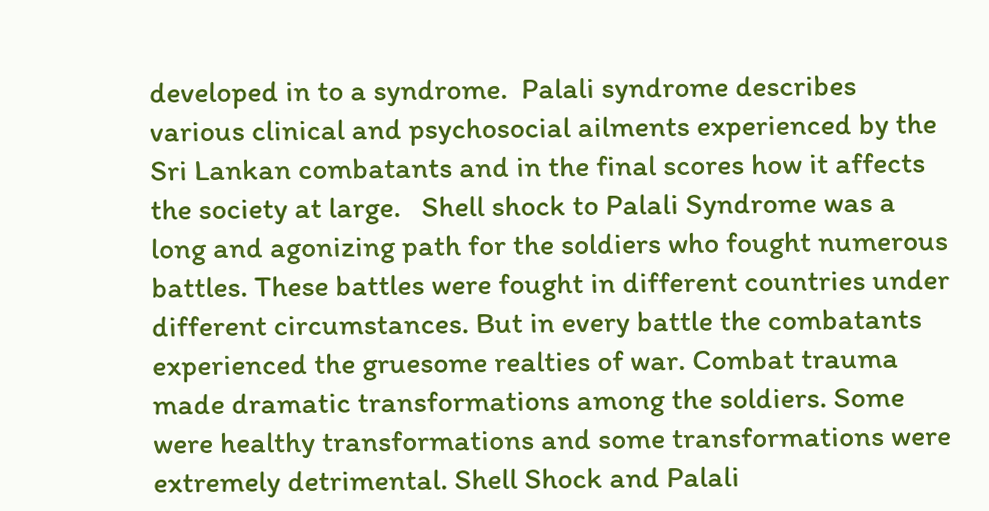developed in to a syndrome.  Palali syndrome describes various clinical and psychosocial ailments experienced by the Sri Lankan combatants and in the final scores how it affects the society at large.   Shell shock to Palali Syndrome was a long and agonizing path for the soldiers who fought numerous battles. These battles were fought in different countries under different circumstances. But in every battle the combatants experienced the gruesome realties of war. Combat trauma made dramatic transformations among the soldiers. Some were healthy transformations and some transformations were extremely detrimental. Shell Shock and Palali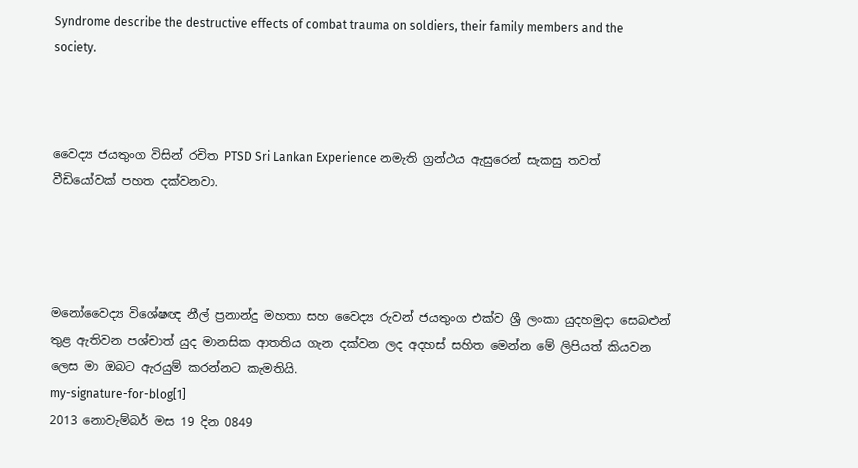Syndrome describe the destructive effects of combat trauma on soldiers, their family members and the society.



වෛද්‍ය ජයතුංග විසින් රචිත PTSD Sri Lankan Experience නමැති ග්‍රන්ථය ඇසුරෙන් සැකසු තවත් වීඩියෝවක් පහත දක්වනවා.




මනෝවෛද්‍ය විශේෂඥ නීල් ප්‍රනාන්දු මහතා සහ වෛද්‍ය රුවන් ජයතුංග එක්ව ශ්‍රී ලංකා යුදහමුදා සෙබළුන් තුළ ඇතිවන පශ්චාත් යුද මානසික ආතතිය ගැන දක්වන ලද අදහස් සහිත මෙන්න මේ ලිපියත් කියවන ලෙස මා ඔබට ඇරයුම් කරන්නට කැමතියි.
my-signature-for-blog[1]
2013 නොවැම්බර් මස 19 දින 0849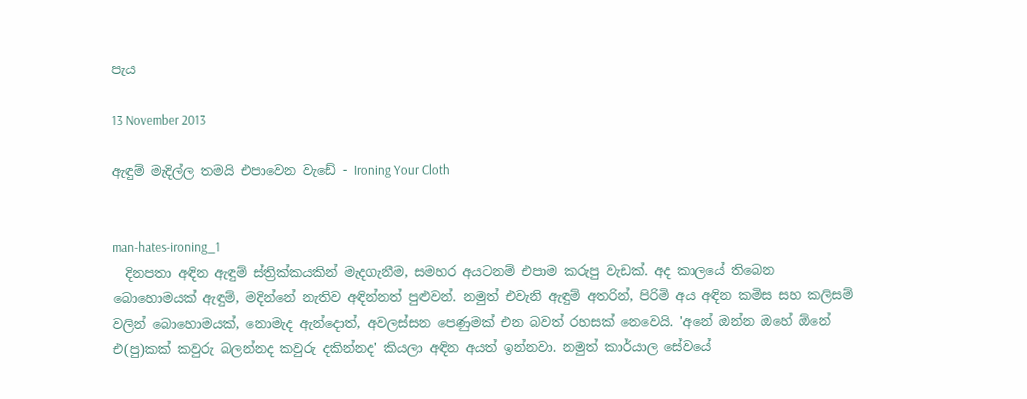පැය

13 November 2013

ඇඳුම් මැදිල්ල තමයි එපාවෙන වැඩේ - Ironing Your Cloth


man-hates-ironing_1
  දිනපතා අඳින ඇඳුම් ස්ත්‍රික්කයකින් මැදගැනීම, සමහර අයටනම් එපාම කරුපු වැඩක්. අද කාලයේ තිබෙන බොහොමයක් ඇඳුම්, මදින්නේ නැතිව අඳින්නත් පුළුවන්. නමුත් එවැනි ඇඳුම් අතරින්, පිරිමි අය අඳින කමිස සහ කලිසම් වලින් බොහොමයක්, නොමැද ඇන්දොත්, අවලස්සන පෙණුමක් එන බවත් රහසක් නෙවෙයි. 'අනේ ඔන්න ඔහේ ඕනේ එ(පු)කක් කවුරු බලන්නද කවුරු දකින්නද' කියලා අඳින අයත් ඉන්නවා. නමුත් කාර්යාල සේවයේ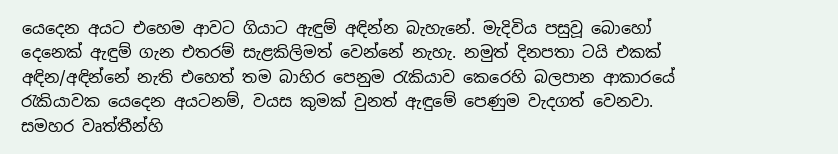යෙදෙන අයට එහෙම ආවට ගියාට ඇඳුම් අඳින්න බැහැනේ. මැදිවිය පසුවූ බොහෝ දෙනෙක් ඇඳුම් ගැන එතරම් සැළකිලිමත් වෙන්නේ නැහැ. නමුත් දිනපතා ටයි එකක් අඳින/අඳින්නේ නැති එහෙත් තම බාහිර පෙනුම රැකියාව කෙරෙහි බලපාන ආකාරයේ රැකියාවක යෙදෙන අයටනම්, වයස කුමක් වුනත් ඇඳුමේ පෙණුම වැදගත් වෙනවා. සමහර වෘත්තීන්හි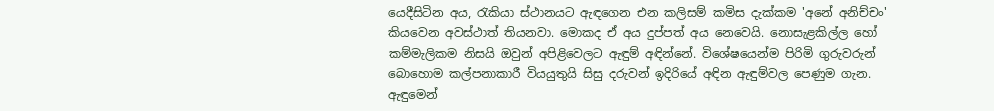යෙදීසිටින අය, රැකියා ස්ථානයට ඇඳගෙන එන කලිසම් කමිස දැක්කම 'අනේ අනිච්චං' කියවෙන අවස්ථාත් තියනවා. මොකද ඒ අය දුප්පත් අය නෙවෙයි. නොසැළකිල්ල හෝ කම්මැලිකම නිසයි ඔවුන් අපිළිවෙලට ඇඳුම් අඳින්නේ. විශේෂයෙන්ම පිරිමි ගුරුවරුන් බොහොම කල්පනාකාරී වියයුතුයි සිසු දරුවන් ඉදිරියේ අඳින ඇඳුම්වල පෙණුම ගැන. ඇඳුමෙන්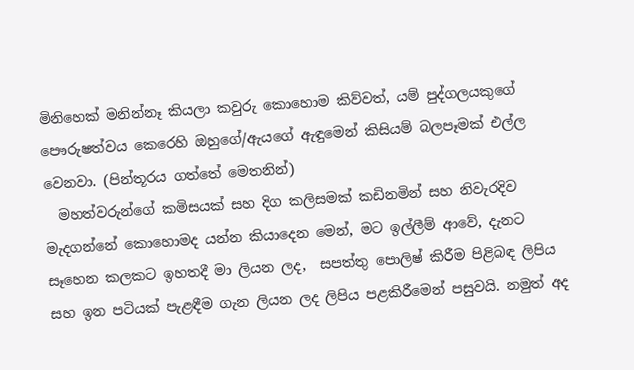මිනිහෙක් මනින්නෑ කියලා කවුරු කොහොම කිව්වත්, යම් පුද්ගලයකුගේ පෞරුෂත්වය කෙරෙහි ඔහුගේ/ඇයගේ ඇඳුමෙන් කිසියම් බලපෑමක් එල්ල වෙනවා. (පින්තූරය ගත්තේ මෙතනින්)
  මහත්වරුන්ගේ කමිසයක් සහ දිග කලිසමක් කඩිනමින් සහ නිවැරදිව මැදගන්නේ කොහොමද යන්න කියාදෙන මෙන්, මට ඉල්ලීම් ආවේ, දැනට සෑහෙන කලකට ඉහතදී මා ලියන ලද,  සපත්තු පොලිෂ් කිරීම පිළිබඳ ලිපිය සහ ඉන පටියක් පැළඳීම ගැන ලියන ලද ලිපිය පළකිරීමෙන් පසුවයි. නමුත් අද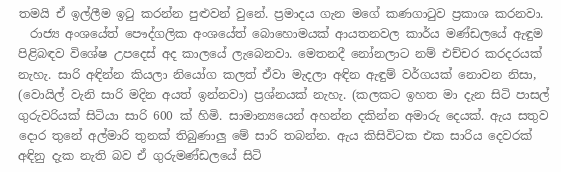තමයි ඒ ඉල්ලීම ඉටු කරන්න පුළුවන් වුනේ. ප්‍රමාදය ගැන මගේ කණගාටුව ප්‍රකාශ කරනවා.
  රාජ්‍ය අංශයේත් පෞද්ගලික අංශයේත් බොහොමයක් ආයතනවල කාර්ය මණ්ඩලයේ ඇඳුම පිළිබඳව විශේෂ උපදෙස් අද කාලයේ ලැබෙනවා. මෙතනදී නෝනලාට නම් එච්චර කරදරයක් නැහැ. සාරි අඳින්න කියලා නියෝග කලත් ඒවා මැදලා අඳින ඇඳුම් වර්ගයක් නොවන නිසා, (වොයිල් වැනි සාරි මදින අයත් ඉන්නවා) ප්‍රශ්නයක් නැහැ. (කලකට ඉහත මා දැන සිටි පාසල් ගුරුවරියක් සිටියා සාරි 600 ක් හිමි. සාමාන්‍යයෙන් අහන්න දකින්න අමාරු දෙයක්. ඇය සතුව දොර තුනේ අල්මාරි තුනක් තිබුණාලු මේ සාරි තබන්න. ඇය කිසිවිටක එක සාරිය දෙවරක් අඳිනු දැක නැති බව ඒ ගුරුමණ්ඩලයේ සිටි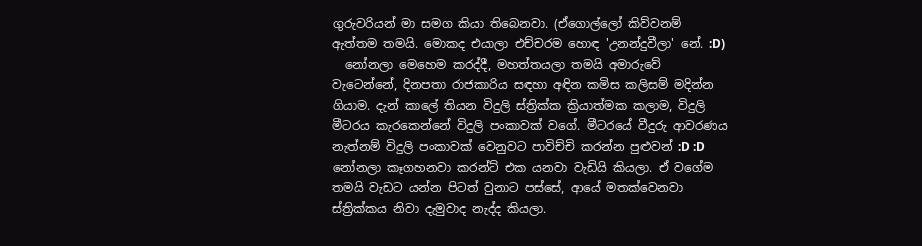ගුරුවරියන් මා සමග කියා තිබෙනවා. (ඒගොල්ලෝ කිව්වනම් ඇත්තම තමයි. මොකද එයාලා එච්චරම හොඳ 'උනන්දුවීලා' නේ. :D)
  නෝනලා මෙහෙම කරද්දී, මහත්තයලා තමයි අමාරුවේ වැටෙන්නේ, දිනපතා රාජකාරිය සඳහා අඳින කමිස කලිසම් මදින්න ගියාම. දැන් කාලේ තියන විදුලි ස්ත්‍රික්ක ක්‍රියාත්මක කලාම, විදුලි මීටරය කැරකෙන්නේ විදුලි පංකාවක් වගේ. මීටරයේ වීදුරු ආවරණය නැත්නම් විදුලි පංකාවක් වෙනුවට පාවිච්චි කරන්න පුළුවන් :D :D  නෝනලා කෑගහනවා කරන්ට් එක යනවා වැඩියි කියලා. ඒ වගේම තමයි වැඩට යන්න පිටත් වුනාට පස්සේ, ආයේ මතක්වෙනවා ස්ත්‍රික්කය නිවා දැමුවාද නැද්ද කියලා.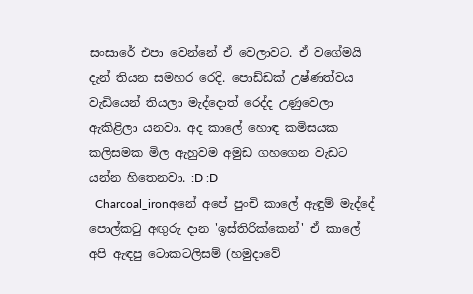සංසාරේ එපා වෙන්නේ ඒ වෙලාවට. ඒ වගේමයි දැන් තියන සමහර රෙදි. පොඩ්ඩක් උෂ්ණත්වය වැඩියෙන් තියලා මැද්දොත් රෙද්ද උණුවෙලා ඇකිළිලා යනවා. අද කාලේ හොඳ කමිසයක කලිසමක මිල ඇහුවම අමුඩ ගහගෙන වැඩට යන්න හිතෙනවා. :D :D
  Charcoal_ironඅනේ අපේ පුංචි කාලේ ඇඳුම් මැද්දේ පොල්කටු අඟුරු දාන 'ඉස්තිරික්කෙන්' ඒ කාලේ අපි ඇඳපු ටොකටලිසම් (හමුදාවේ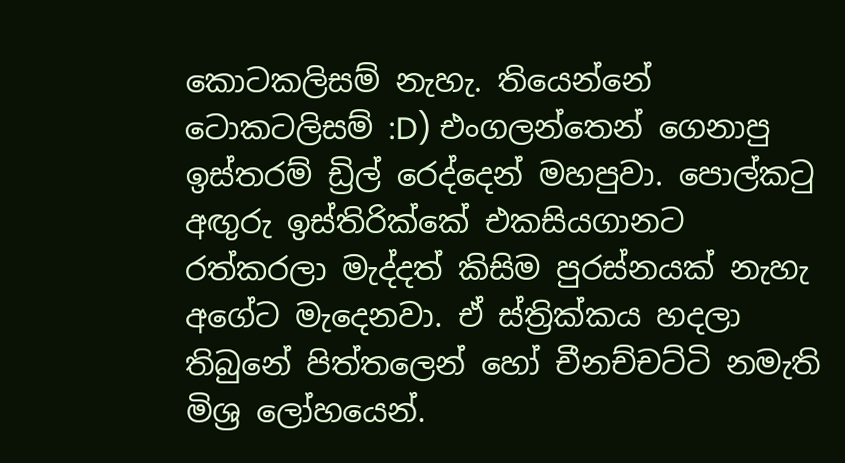කොටකලිසම් නැහැ. තියෙන්නේ ටොකටලිසම් :D) එංගලන්තෙන් ගෙනාපු ඉස්තරම් ඩ්‍රිල් රෙද්දෙන් මහපුවා. පොල්කටු අඟුරු ඉස්තිරික්කේ එකසියගානට රත්කරලා මැද්දත් කිසිම පුරස්නයක් නැහැ අගේට මැදෙනවා. ඒ ස්ත්‍රික්කය හදලා තිබුනේ පිත්තලෙන් හෝ චීනච්චට්ටි නමැති මිශ්‍ර ලෝහයෙන්.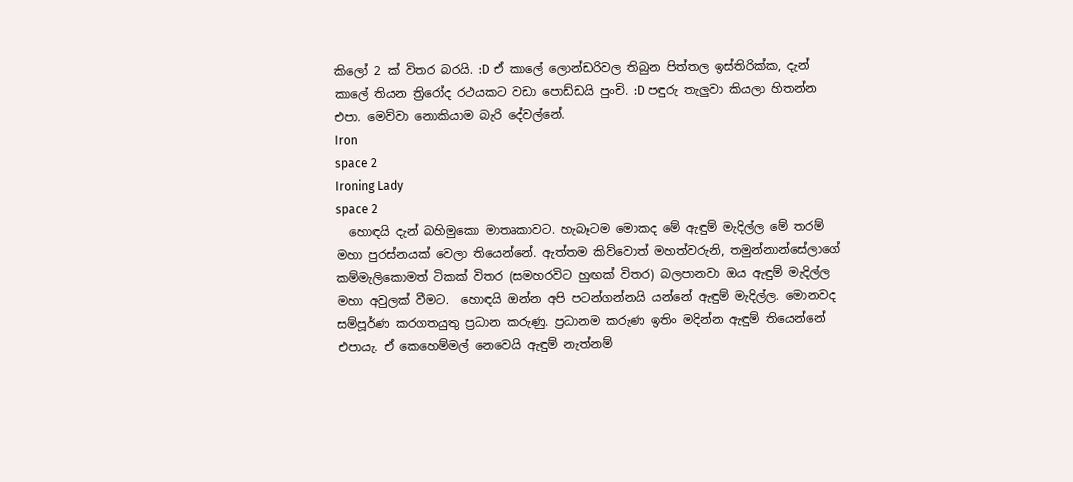කිලෝ 2 ක් විතර බරයි. :D ඒ කාලේ ලොන්ඩරිවල තිබුන පිත්තල ඉස්තිරික්ක, දැන් කාලේ තියන ත්‍රිරෝද රථයකට වඩා පොඩ්ඩයි පුංචි. :D පඳුරු තැලුවා කියලා හිතන්න එපා. මෙව්වා නොකියාම බැරි දේවල්නේ.
Iron
space 2
Ironing Lady
space 2
  හොඳයි දැන් බහිමුකො මාතෘකාවට. හැබෑටම මොකද මේ ඇඳුම් මැදිල්ල මේ තරම් මහා පුරස්නයක් වෙලා තියෙන්නේ. ඇත්තම කිව්වොත් මහත්වරුනි, තමුන්නාන්සේලාගේ කම්මැලිකොමත් ටිකක් විතර (සමහරවිට හුඟක් විතර) බලපානවා ඔය ඇඳුම් මැදිල්ල මහා අවුලක් වීමට.  හොඳයි ඔන්න අපි පටන්ගන්නයි යන්නේ ඇඳුම් මැදිල්ල. මොනවද සම්පූර්ණ කරගතයුතු ප්‍රධාන කරුණු. ප්‍රධානම කරුණ ඉතිං මදින්න ඇඳුම් තියෙන්නේ එපායැ. ඒ කෙහෙම්මල් නෙවෙයි ඇඳුම් නැත්නම්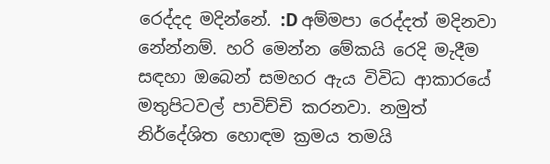රෙද්දද මදින්නේ. :D අම්මපා රෙද්දත් මදිනවා නේන්නම්. හරි මෙන්න මේකයි රෙදි මැදීම සඳහා ඔබෙන් සමහර ඇය විවිධ ආකාරයේ මතුපිටවල් පාවිච්චි කරනවා. නමුත් නිර්දේශිත හොඳම ක්‍රමය තමයි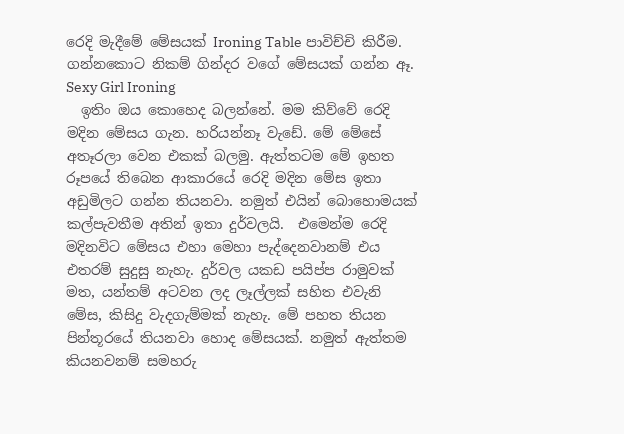රෙදි මැදීමේ මේසයක් Ironing Table පාවිච්චි කිරීම. ගන්නකොට නිකම් ගින්දර වගේ මේසයක් ගන්න ඈ.
Sexy Girl Ironing
  ඉතිං ඔය කොහෙද බලන්නේ. මම කිව්වේ රෙදි මදින මේසය ගැන. හරියන්නෑ වැඩේ. මේ මේසේ අතෑරලා වෙන එකක් බලමු. ඇත්තටම මේ ඉහත රූපයේ තිබෙන ආකාරයේ රෙදි මදින මේස ඉතා අඩුමිලට ගන්න තියනවා. නමුත් එයින් බොහොමයක් කල්පැවතීම අතින් ඉතා දුර්වලයි.  එමෙන්ම රෙදි මදිනවිට මේසය එහා මෙහා පැද්දෙනවානම් එය එතරම් සුදුසු නැහැ. දුර්වල යකඩ පයිප්ප රාමුවක් මත, යන්තම් අටවන ලද ලෑල්ලක් සහිත එවැනි මේස, කිසිදු වැදගැම්මක් නැහැ. මේ පහත තියන පින්තූරයේ තියනවා හොද මේසයක්. නමුත් ඇත්තම කියනවනම් සමහරු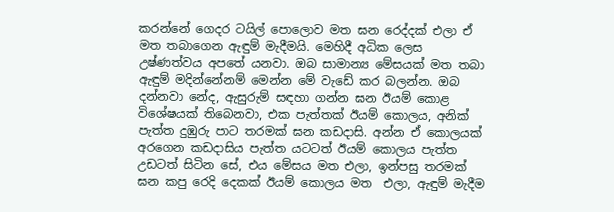කරන්නේ ගෙදර ටයිල් පොලොව මත ඝන රෙද්දක් එලා ඒ මත තබාගෙන ඇඳුම් මැදීමයි. මෙහිදී අධික ලෙස උෂ්ණත්වය අපතේ යනවා. ඔබ සාමාන්‍ය මේසයක් මත තබා ඇඳුම් මදින්නේනම් මෙන්න මේ වැඩේ කර බලන්න. ඔබ දන්නවා නේද, ඇසුරුම් සඳහා ගන්න ඝන ඊයම් කොළ විශේෂයක් තිබෙනවා, එක පැත්තක් ඊයම් කොලය, අනික් පැත්ත දුඹුරු පාට තරමක් ඝන කඩදාසි. අන්න ඒ කොලයක් අරගෙන කඩදාසිය පැත්ත යටටත් ඊයම් කොලය පැත්ත උඩටත් සිටින සේ, එය මේසය මත එලා, ඉන්පසු තරමක් ඝන කපු රෙදි දෙකක් ඊයම් කොලය මත  එලා, ඇඳුම් මැදීම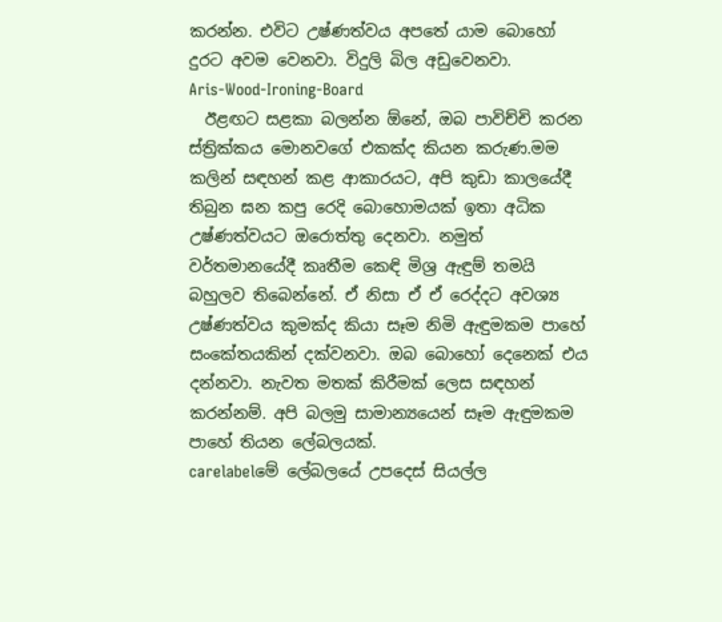කරන්න. එවිට උෂ්ණත්වය අපතේ යාම බොහෝ දුරට අවම වෙනවා. විදුලි බිල අඩුවෙනවා.
Aris-Wood-Ironing-Board
  ඊළඟට සළකා බලන්න ඕනේ, ඔබ පාවිච්චි කරන ස්ත්‍රික්කය මොනවගේ එකක්ද කියන කරුණ.මම කලින් සඳහන් කළ ආකාරයට, අපි කුඩා කාලයේදී තිබුන ඝන කපු රෙදි බොහොමයක් ඉතා අධික උෂ්ණත්වයට ඔරොත්තු දෙනවා. නමුත් වර්තමානයේදී කෘතීම කෙඳි මිශ්‍ර ඇඳුම් තමයි බහුලව තිබෙන්නේ. ඒ නිසා ඒ ඒ රෙද්දට අවශ්‍ය උෂ්ණත්වය කුමක්ද කියා සෑම නිමි ඇඳුමකම පාහේ සංකේතයකින් දක්වනවා. ඔබ බොහෝ දෙනෙක් එය දන්නවා. නැවත මතක් කිරීමක් ලෙස සඳහන් කරන්නම්. අපි බලමු සාමාන්‍යයෙන් සෑම ඇඳුමකම පාහේ තියන ලේබලයක්.
carelabelමේ ලේබලයේ උපදෙස් සියල්ල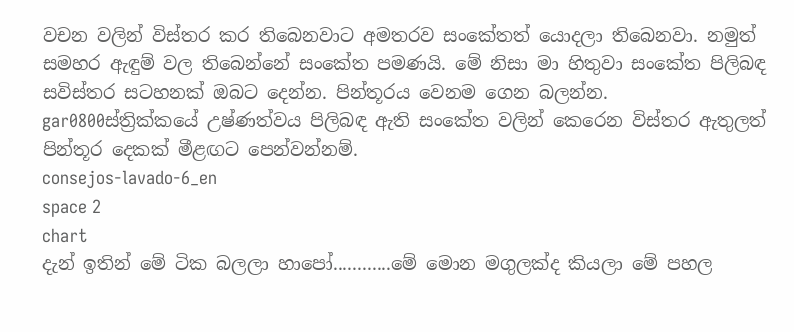වචන වලින් විස්තර කර තිබෙනවාට අමතරව සංකේතත් යොදලා තිබෙනවා. නමුත් සමහර ඇඳුම් වල තිබෙන්නේ සංකේත පමණයි. මේ නිසා මා හිතුවා සංකේත පිලිබඳ සවිස්තර සටහනක් ඔබට දෙන්න. පින්තූරය වෙනම ගෙන බලන්න.
gar0800ස්ත්‍රික්කයේ උෂ්ණත්වය පිලිබඳ ඇති සංකේත වලින් කෙරෙන විස්තර ඇතුලත් පින්තූර දෙකක් මීළඟට පෙන්වන්නම්.
consejos-lavado-6_en
space 2
chart
දැන් ඉතින් මේ ටික බලලා හාපෝ............මේ මොන මගුලක්ද කියලා මේ පහල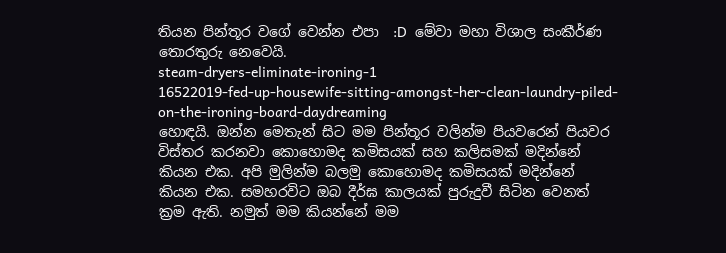තියන පින්තූර වගේ වෙන්න එපා  :D  මේවා මහා විශාල සංකීර්ණ තොරතුරු නෙවෙයි.
steam-dryers-eliminate-ironing-1
16522019-fed-up-housewife-sitting-amongst-her-clean-laundry-piled-on-the-ironing-board-daydreaming
හොඳයි. ඔන්න මෙතැන් සිට මම පින්තූර වලින්ම පියවරෙන් පියවර විස්තර කරනවා කොහොමද කමිසයක් සහ කලිසමක් මදින්නේ කියන එක. අපි මුලින්ම බලමු කොහොමද කමිසයක් මදින්නේ කියන එක. සමහරවිට ඔබ දීර්ඝ කාලයක් පුරුදුවී සිටින වෙනත් ක්‍රම ඇති. නමුත් මම කියන්නේ මම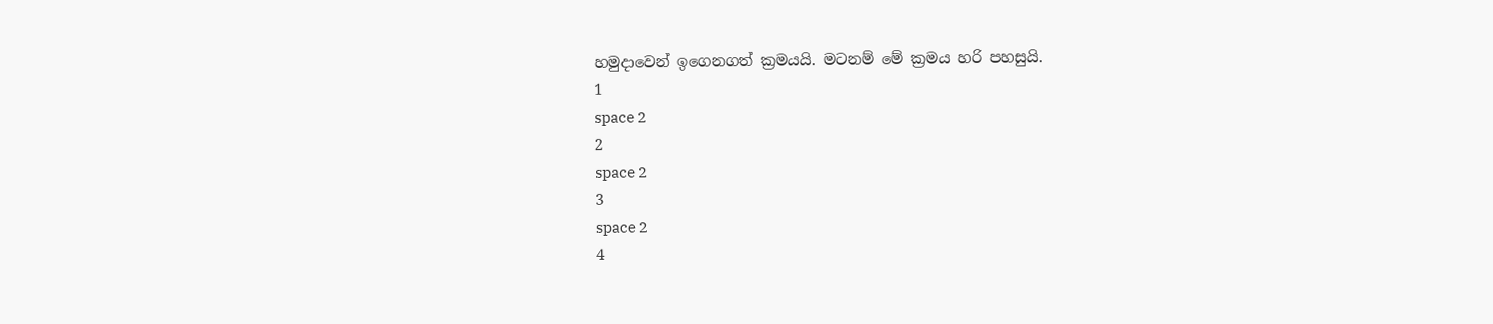හමුදාවෙන් ඉගෙනගත් ක්‍රමයයි. මටනම් මේ ක්‍රමය හරි පහසුයි.
1
space 2
2
space 2
3
space 2
4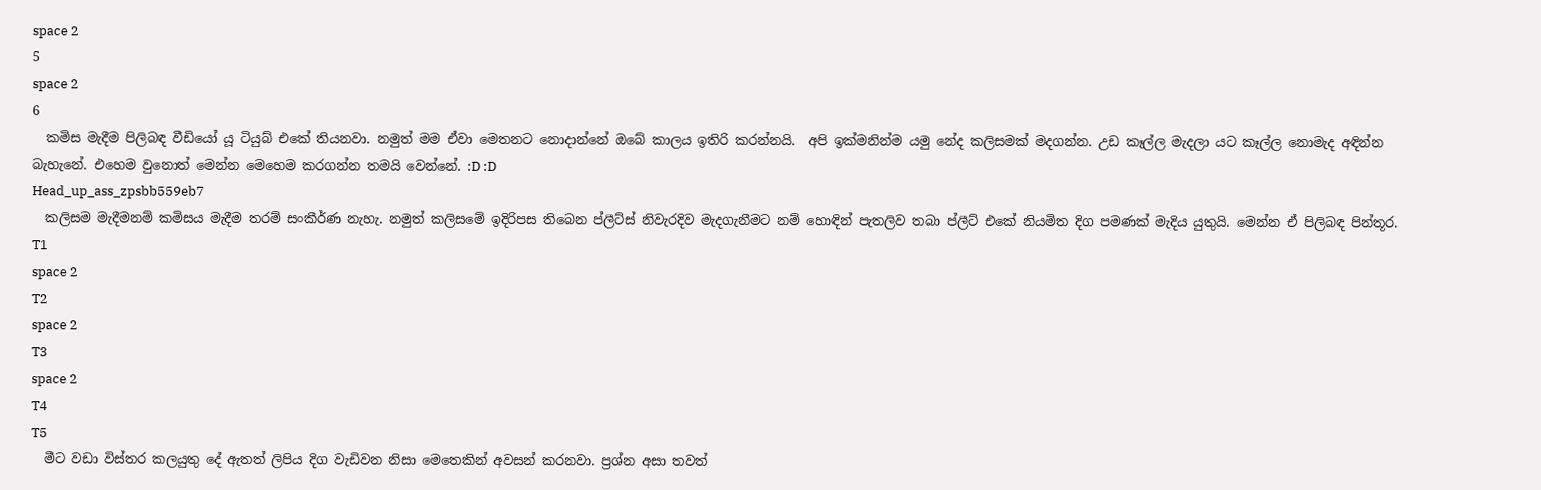space 2
5
space 2
6
  කමිස මැදීම පිලිබඳ වීඩියෝ යූ ටියුබ් එකේ තියනවා. නමුත් මම ඒවා මෙතනට නොදාන්නේ ඔබේ කාලය ඉතිරි කරන්නයි.  අපි ඉක්මනින්ම යමු නේද කලිසමක් මදගන්න. උඩ කෑල්ල මැදලා යට කෑල්ල නොමැද අඳින්න බැහැනේ. එහෙම වුනොත් මෙන්න මෙහෙම කරගන්න තමයි වෙන්නේ. :D :D
Head_up_ass_zpsbb559eb7
  කලිසම මැදීමනම් කමිසය මැදීම තරම් සංකීර්ණ නැහැ. නමුත් කලිසමේ ඉදිරිපස තිබෙන ප්ලීට්ස් නිවැරදිව මැදගැනීමට නම් හොඳින් පැතලිව තබා ප්ලීට් එකේ නියමිත දිග පමණක් මැදිය යුතුයි. මෙන්න ඒ පිලිබඳ පින්තූර.
T1
space 2
T2
space 2
T3
space 2
T4
T5
  මීට වඩා විස්තර කලයුතු දේ ඇතත් ලිපිය දිග වැඩිවන නිසා මෙතෙකින් අවසන් කරනවා. ප්‍රශ්න අසා තවත්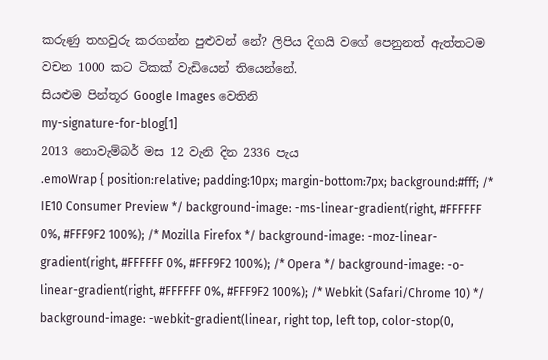කරුණු තහවුරු කරගන්න පුළුවන් නේ? ලිපිය දිගයි වගේ පෙනුනත් ඇත්තටම වචන 1000 කට ටිකක් වැඩියෙන් තියෙන්නේ.
සියළුම පින්තූර Google Images වෙතිනි
my-signature-for-blog[1]
2013 නොවැම්බර් මස 12 වැනි දින 2336 පැය
.emoWrap { position:relative; padding:10px; margin-bottom:7px; background:#fff; /* IE10 Consumer Preview */ background-image: -ms-linear-gradient(right, #FFFFFF 0%, #FFF9F2 100%); /* Mozilla Firefox */ background-image: -moz-linear-gradient(right, #FFFFFF 0%, #FFF9F2 100%); /* Opera */ background-image: -o-linear-gradient(right, #FFFFFF 0%, #FFF9F2 100%); /* Webkit (Safari/Chrome 10) */ background-image: -webkit-gradient(linear, right top, left top, color-stop(0,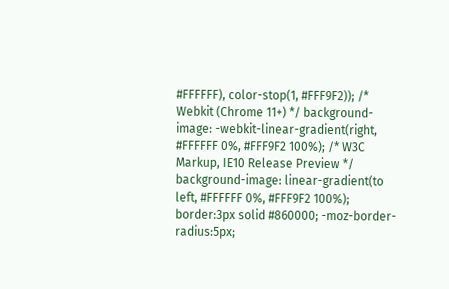#FFFFFF), color-stop(1, #FFF9F2)); /* Webkit (Chrome 11+) */ background-image: -webkit-linear-gradient(right, #FFFFFF 0%, #FFF9F2 100%); /* W3C Markup, IE10 Release Preview */ background-image: linear-gradient(to left, #FFFFFF 0%, #FFF9F2 100%); border:3px solid #860000; -moz-border-radius:5px;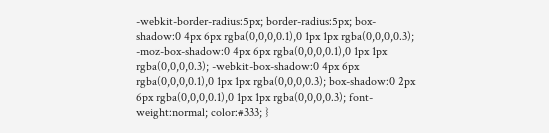-webkit-border-radius:5px; border-radius:5px; box-shadow:0 4px 6px rgba(0,0,0,0.1),0 1px 1px rgba(0,0,0,0.3); -moz-box-shadow:0 4px 6px rgba(0,0,0,0.1),0 1px 1px rgba(0,0,0,0.3); -webkit-box-shadow:0 4px 6px rgba(0,0,0,0.1),0 1px 1px rgba(0,0,0,0.3); box-shadow:0 2px 6px rgba(0,0,0,0.1),0 1px 1px rgba(0,0,0,0.3); font-weight:normal; color:#333; }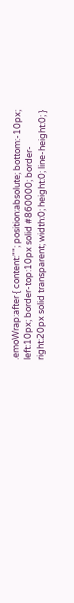.emoWrap:after { content:""; position:absolute; bottom:-10px; left:10px; border-top:10px solid #860000; border-right:20px solid transparent; width:0; height:0; line-height:0; }